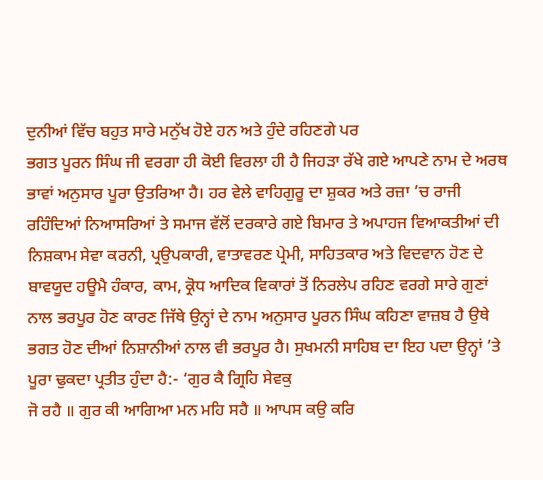ਦੁਨੀਆਂ ਵਿੱਚ ਬਹੁਤ ਸਾਰੇ ਮਨੁੱਖ ਹੋਏ ਹਨ ਅਤੇ ਹੁੰਦੇ ਰਹਿਣਗੇ ਪਰ
ਭਗਤ ਪੂਰਨ ਸਿੰਘ ਜੀ ਵਰਗਾ ਹੀ ਕੋਈ ਵਿਰਲਾ ਹੀ ਹੈ ਜਿਹੜਾ ਰੱਖੇ ਗਏ ਆਪਣੇ ਨਾਮ ਦੇ ਅਰਥ
ਭਾਵਾਂ ਅਨੁਸਾਰ ਪੂਰਾ ਉਤਰਿਆ ਹੈ। ਹਰ ਵੇਲੇ ਵਾਹਿਗੁਰੂ ਦਾ ਸ਼ੁਕਰ ਅਤੇ ਰਜ਼ਾ ’ਚ ਰਾਜੀ
ਰਹਿੰਦਿਆਂ ਨਿਆਸਰਿਆਂ ਤੇ ਸਮਾਜ ਵੱਲੋਂ ਦਰਕਾਰੇ ਗਏ ਬਿਮਾਰ ਤੇ ਅਪਾਹਜ ਵਿਆਕਤੀਆਂ ਦੀ
ਨਿਸ਼ਕਾਮ ਸੇਵਾ ਕਰਨੀ, ਪ੍ਰਉਪਕਾਰੀ, ਵਾਤਾਵਰਣ ਪ੍ਰੇਮੀ, ਸਾਹਿਤਕਾਰ ਅਤੇ ਵਿਦਵਾਨ ਹੋਣ ਦੇ
ਬਾਵਯੂਦ ਹਊਮੈ ਹੰਕਾਰ, ਕਾਮ, ਕ੍ਰੋਧ ਆਦਿਕ ਵਿਕਾਰਾਂ ਤੋਂ ਨਿਰਲੇਪ ਰਹਿਣ ਵਰਗੇ ਸਾਰੇ ਗੁਣਾਂ
ਨਾਲ ਭਰਪੂਰ ਹੋਣ ਕਾਰਣ ਜਿੱਥੇ ਉਨ੍ਹਾਂ ਦੇ ਨਾਮ ਅਨੁਸਾਰ ਪੂਰਨ ਸਿੰਘ ਕਹਿਣਾ ਵਾਜ਼ਬ ਹੈ ਉਥੇ
ਭਗਤ ਹੋਣ ਦੀਆਂ ਨਿਸ਼ਾਨੀਆਂ ਨਾਲ ਵੀ ਭਰਪੂਰ ਹੈ। ਸੁਖਮਨੀ ਸਾਹਿਬ ਦਾ ਇਹ ਪਦਾ ਉਨ੍ਹਾਂ ’ਤੇ
ਪੂਰਾ ਢੁਕਦਾ ਪ੍ਰਤੀਤ ਹੁੰਦਾ ਹੈ:- ‘ਗੁਰ ਕੈ ਗ੍ਰਿਹਿ ਸੇਵਕੁ
ਜੋ ਰਹੈ ॥ ਗੁਰ ਕੀ ਆਗਿਆ ਮਨ ਮਹਿ ਸਹੈ ॥ ਆਪਸ ਕਉ ਕਰਿ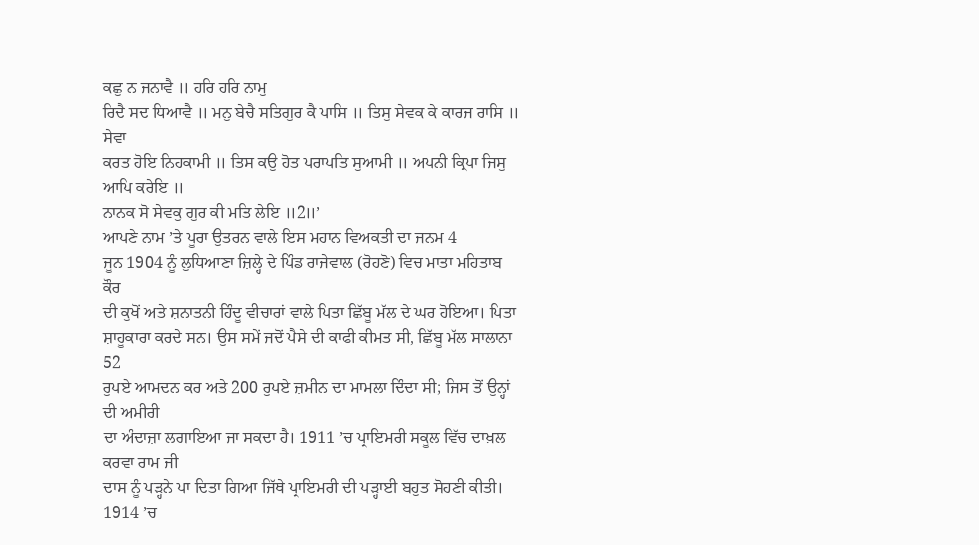ਕਛੁ ਨ ਜਨਾਵੈ ॥ ਹਰਿ ਹਰਿ ਨਾਮੁ
ਰਿਦੈ ਸਦ ਧਿਆਵੈ ॥ ਮਨੁ ਬੇਚੈ ਸਤਿਗੁਰ ਕੈ ਪਾਸਿ ॥ ਤਿਸੁ ਸੇਵਕ ਕੇ ਕਾਰਜ ਰਾਸਿ ॥ ਸੇਵਾ
ਕਰਤ ਹੋਇ ਨਿਹਕਾਮੀ ॥ ਤਿਸ ਕਉ ਹੋਤ ਪਰਾਪਤਿ ਸੁਆਮੀ ॥ ਅਪਨੀ ਕ੍ਰਿਪਾ ਜਿਸੁ ਆਪਿ ਕਰੇਇ ॥
ਨਾਨਕ ਸੋ ਸੇਵਕੁ ਗੁਰ ਕੀ ਮਤਿ ਲੇਇ ॥2॥’
ਆਪਣੇ ਨਾਮ ’ਤੇ ਪੂਰਾ ਉਤਰਨ ਵਾਲੇ ਇਸ ਮਹਾਨ ਵਿਅਕਤੀ ਦਾ ਜਨਮ 4
ਜੂਨ 1904 ਨੂੰ ਲੁਧਿਆਣਾ ਜ਼ਿਲ੍ਹੇ ਦੇ ਪਿੰਡ ਰਾਜੇਵਾਲ (ਰੋਹਣੋ) ਵਿਚ ਮਾਤਾ ਮਹਿਤਾਬ ਕੌਰ
ਦੀ ਕੁਖੋਂ ਅਤੇ ਸ਼ਨਾਤਨੀ ਹਿੰਦੂ ਵੀਚਾਰਾਂ ਵਾਲੇ ਪਿਤਾ ਛਿੱਬੂ ਮੱਲ ਦੇ ਘਰ ਹੋਇਆ। ਪਿਤਾ
ਸ਼ਾਹੂਕਾਰਾ ਕਰਦੇ ਸਨ। ਉਸ ਸਮੇਂ ਜਦੋਂ ਪੈਸੇ ਦੀ ਕਾਫੀ ਕੀਮਤ ਸੀ, ਛਿੱਬੂ ਮੱਲ ਸਾਲਾਨਾ 52
ਰੁਪਏ ਆਮਦਨ ਕਰ ਅਤੇ 200 ਰੁਪਏ ਜ਼ਮੀਨ ਦਾ ਮਾਮਲਾ ਦਿੰਦਾ ਸੀ; ਜਿਸ ਤੋਂ ਉਨ੍ਹਾਂ ਦੀ ਅਮੀਰੀ
ਦਾ ਅੰਦਾਜ਼ਾ ਲਗਾਇਆ ਜਾ ਸਕਦਾ ਹੈ। 1911 ’ਚ ਪ੍ਰਾਇਮਰੀ ਸਕੂਲ ਵਿੱਚ ਦਾਖ਼ਲ ਕਰਵਾ ਰਾਮ ਜੀ
ਦਾਸ ਨੂੰ ਪੜ੍ਹਨੇ ਪਾ ਦਿਤਾ ਗਿਆ ਜਿੱਥੇ ਪ੍ਰਾਇਮਰੀ ਦੀ ਪੜ੍ਹਾਈ ਬਹੁਤ ਸੋਹਣੀ ਕੀਤੀ।
1914 ’ਚ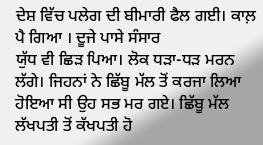ਦੇਸ਼ ਵਿੱਚ ਪਲੇਗ ਦੀ ਬੀਮਾਰੀ ਫੈਲ ਗਈ। ਕਾਲ਼ ਪੈ ਗਿਆ । ਦੂਜੇ ਪਾਸੇ ਸੰਸਾਰ
ਯੁੱਧ ਵੀ ਛਿੜ ਪਿਆ। ਲੋਕ ਧੜਾ-ਧੜ ਮਰਨ ਲੱਗੇ। ਜਿਹਨਾਂ ਨੇ ਛਿੱਬੂ ਮੱਲ ਤੋਂ ਕਰਜਾ ਲਿਆ
ਹੋਇਆ ਸੀ ਉਹ ਸਭ ਮਰ ਗਏ। ਛਿੱਬੂ ਮੱਲ ਲੱਖਪਤੀ ਤੋਂ ਕੱਖਪਤੀ ਹੋ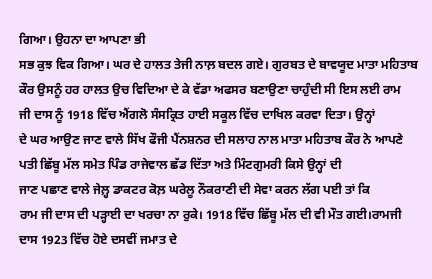ਗਿਆ। ਉਹਨਾ ਦਾ ਆਪਣਾ ਭੀ
ਸਭ ਕੁਝ ਵਿਕ ਗਿਆ। ਘਰ ਦੇ ਹਾਲਤ ਤੇਜੀ ਨਾਲ਼ ਬਦਲ ਗਏ। ਗੁਰਬਤ ਦੇ ਬਾਵਯੂਦ ਮਾਤਾ ਮਹਿਤਾਬ
ਕੌਰ ਉਸਨੂੰ ਹਰ ਹਾਲਤ ਉਚ ਵਿਦਿਆ ਦੇ ਕੇ ਵੱਡਾ ਅਫਸਰ ਬਣਾਉਣਾ ਚਾਹੁੰਦੀ ਸੀ ਇਸ ਲਈ ਰਾਮ
ਜੀ ਦਾਸ ਨੂੰ 1918 ਵਿੱਚ ਐਂਗਲੋ ਸੰਸਕ੍ਰਿਤ ਹਾਈ ਸਕੂਲ ਵਿੱਚ ਦਾਖਿਲ ਕਰਵਾ ਦਿਤਾ। ਉਨ੍ਹਾਂ
ਦੇ ਘਰ ਆਉਣ ਜਾਣ ਵਾਲੇ ਸਿੱਖ ਫੌਜੀ ਪੈਂਨਸ਼ਨਰ ਦੀ ਸਲਾਹ ਨਾਲ ਮਾਤਾ ਮਹਿਤਾਬ ਕੌਰ ਨੇ ਆਪਣੇ
ਪਤੀ ਛਿੱਬੂ ਮੱਲ ਸਮੇਤ ਪਿੰਡ ਰਾਜੇਵਾਲ ਛੱਡ ਦਿੱਤਾ ਅਤੇ ਮਿੰਟਗੁਮਰੀ ਕਿਸੇ ਉਨ੍ਹਾਂ ਦੀ
ਜਾਣ ਪਛਾਣ ਵਾਲੇ ਜੇਲ਼੍ਹ ਡਾਕਟਰ ਕੋਲ਼ ਘਰੇਲੂ ਨੌਕਰਾਣੀ ਦੀ ਸੇਵਾ ਕਰਨ ਲੱਗ ਪਈ ਤਾਂ ਕਿ
ਰਾਮ ਜੀ ਦਾਸ ਦੀ ਪੜ੍ਹਾਈ ਦਾ ਖਰਚਾ ਨਾ ਰੁਕੇ। 1918 ਵਿੱਚ ਛਿੱਬੂ ਮੱਲ ਦੀ ਵੀ ਮੌਤ ਗਈ।ਰਾਮਜੀ
ਦਾਸ 1923 ਵਿੱਚ ਹੋਏ ਦਸਵੀਂ ਜਮਾਤ ਦੇ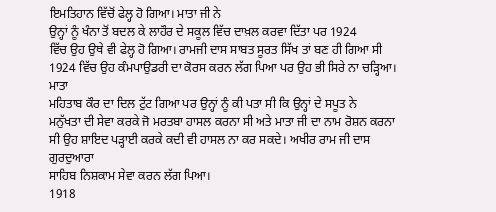ਇਮਤਿਹਾਨ ਵਿੱਚੋਂ ਫੇਲ੍ਹ ਹੋ ਗਿਆ। ਮਾਤਾ ਜੀ ਨੇ
ਉਨ੍ਹਾਂ ਨੂੰ ਖੰਨਾ ਤੋਂ ਬਦਲ ਕੇ ਲਾਹੌਰ ਦੇ ਸਕੂਲ ਵਿੱਚ ਦਾਖ਼ਲ ਕਰਵਾ ਦਿੱਤਾ ਪਰ 1924
ਵਿੱਚ ਉਹ ਉਥੇ ਵੀ ਫੇਲ੍ਹ ਹੋ ਗਿਆ। ਰਾਮਜੀ ਦਾਸ ਸਾਬਤ ਸੂਰਤ ਸਿੱਖ ਤਾਂ ਬਣ ਹੀ ਗਿਆ ਸੀ
1924 ਵਿੱਚ ਉਹ ਕੰਮਪਾਉਡਰੀ ਦਾ ਕੋਰਸ ਕਰਨ ਲੱਗ ਪਿਆ ਪਰ ਉਹ ਭੀ ਸਿਰੇ ਨਾ ਚੜ੍ਹਿਆ। ਮਾਤਾ
ਮਹਿਤਾਬ ਕੌਰ ਦਾ ਦਿਲ ਟੁੱਟ ਗਿਆ ਪਰ ਉਨ੍ਹਾਂ ਨੂੰ ਕੀ ਪਤਾ ਸੀ ਕਿ ਉਨ੍ਹਾਂ ਦੇ ਸਪੂਤ ਨੇ
ਮਨੁੱਖਤਾ ਦੀ ਸੇਵਾ ਕਰਕੇ ਜੋ ਮਰਤਬਾ ਹਾਸਲ ਕਰਨਾ ਸੀ ਅਤੇ ਮਾਤਾ ਜੀ ਦਾ ਨਾਮ ਰੋਸ਼ਨ ਕਰਨਾ
ਸੀ ਉਹ ਸ਼ਾਇਦ ਪੜ੍ਹਾਈ ਕਰਕੇ ਕਦੀ ਵੀ ਹਾਸਲ ਨਾ ਕਰ ਸਕਦੇ। ਅਖੀਰ ਰਾਮ ਜੀ ਦਾਸ ਗੁਰਦੁਆਰਾ
ਸਾਹਿਬ ਨਿਸ਼ਕਾਮ ਸੇਵਾ ਕਰਨ ਲੱਗ ਪਿਆ।
1918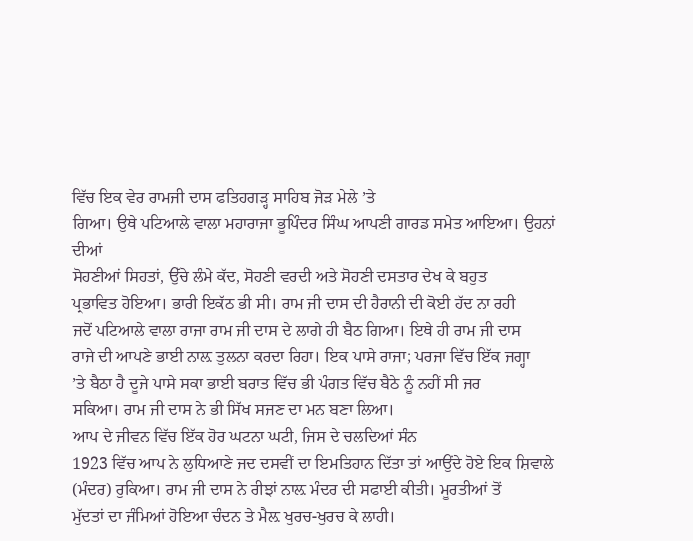ਵਿੱਚ ਇਕ ਵੇਰ ਰਾਮਜੀ ਦਾਸ ਫਤਿਹਗੜ੍ਹ ਸਾਹਿਬ ਜੋੜ ਮੇਲੇ ’ਤੇ
ਗਿਆ। ਉਥੇ ਪਟਿਆਲੇ ਵਾਲਾ ਮਹਾਰਾਜਾ ਭੂਪਿੰਦਰ ਸਿੰਘ ਆਪਣੀ ਗਾਰਡ ਸਮੇਤ ਆਇਆ। ਉਹਨਾਂ ਦੀਆਂ
ਸੋਹਣੀਆਂ ਸਿਹਤਾਂ, ਉੱਚੇ ਲੰਮੇ ਕੱਦ, ਸੋਹਣੀ ਵਰਦੀ ਅਤੇ ਸੋਹਣੀ ਦਸਤਾਰ ਦੇਖ ਕੇ ਬਹੁਤ
ਪ੍ਰਭਾਵਿਤ ਹੋਇਆ। ਭਾਰੀ ਇਕੱਠ ਭੀ ਸੀ। ਰਾਮ ਜੀ ਦਾਸ ਦੀ ਹੈਰਾਨੀ ਦੀ ਕੋਈ ਹੱਦ ਨਾ ਰਹੀ
ਜਦੋਂ ਪਟਿਆਲੇ ਵਾਲਾ ਰਾਜਾ ਰਾਮ ਜੀ ਦਾਸ ਦੇ ਲਾਗੇ ਹੀ ਬੈਠ ਗਿਆ। ਇਥੇ ਹੀ ਰਾਮ ਜੀ ਦਾਸ
ਰਾਜੇ ਦੀ ਆਪਣੇ ਭਾਈ ਨਾਲ਼ ਤੁਲਨਾ ਕਰਦਾ ਰਿਹਾ। ਇਕ ਪਾਸੇ ਰਾਜਾ; ਪਰਜਾ ਵਿੱਚ ਇੱਕ ਜਗ੍ਹਾ
’ਤੇ ਬੈਠਾ ਹੈ ਦੂਜੇ ਪਾਸੇ ਸਕਾ ਭਾਈ ਬਰਾਤ ਵਿੱਚ ਭੀ ਪੰਗਤ ਵਿੱਚ ਬੈਠੇ ਨੂੰ ਨਹੀਂ ਸੀ ਜਰ
ਸਕਿਆ। ਰਾਮ ਜੀ ਦਾਸ ਨੇ ਭੀ ਸਿੱਖ ਸਜਣ ਦਾ ਮਨ ਬਣਾ ਲਿਆ।
ਆਪ ਦੇ ਜੀਵਨ ਵਿੱਚ ਇੱਕ ਹੋਰ ਘਟਨਾ ਘਟੀ, ਜਿਸ ਦੇ ਚਲਦਿਆਂ ਸੰਨ
1923 ਵਿੱਚ ਆਪ ਨੇ ਲੁਧਿਆਣੇ ਜਦ ਦਸਵੀਂ ਦਾ ਇਮਤਿਹਾਨ ਦਿੱਤਾ ਤਾਂ ਆਉਂਦੇ ਹੋਏ ਇਕ ਸ਼ਿਵਾਲੇ
(ਮੰਦਰ) ਰੁਕਿਆ। ਰਾਮ ਜੀ ਦਾਸ ਨੇ ਰੀਝਾਂ ਨਾਲ਼ ਮੰਦਰ ਦੀ ਸਫਾਈ ਕੀਤੀ। ਮੂਰਤੀਆਂ ਤੋਂ
ਮੁੱਦਤਾਂ ਦਾ ਜੰਮਿਆਂ ਹੋਇਆ ਚੰਦਨ ਤੇ ਮੈਲ਼ ਖੁਰਚ-ਖੁਰਚ ਕੇ ਲਾਹੀ।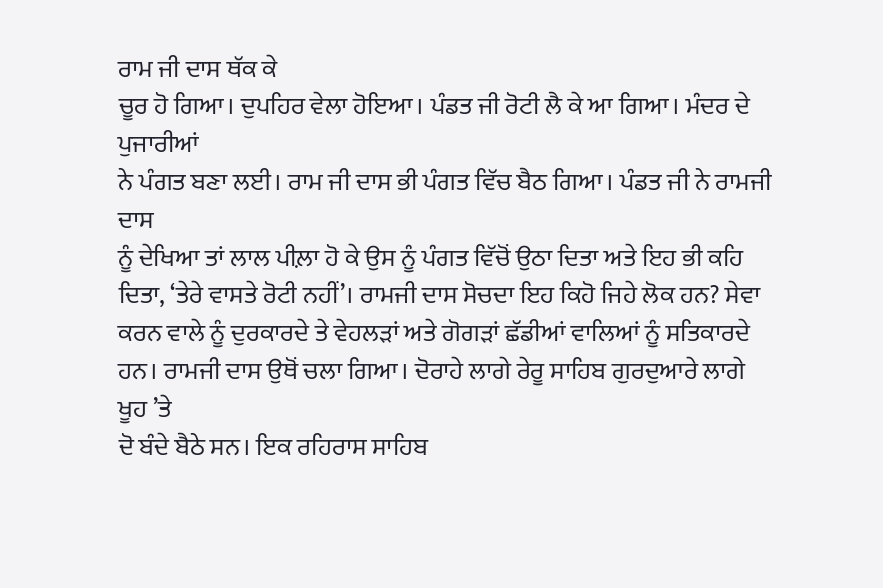ਰਾਮ ਜੀ ਦਾਸ ਥੱਕ ਕੇ
ਚੂਰ ਹੋ ਗਿਆ। ਦੁਪਹਿਰ ਵੇਲਾ ਹੋਇਆ। ਪੰਡਤ ਜੀ ਰੋਟੀ ਲੈ ਕੇ ਆ ਗਿਆ। ਮੰਦਰ ਦੇ ਪੁਜਾਰੀਆਂ
ਨੇ ਪੰਗਤ ਬਣਾ ਲਈ। ਰਾਮ ਜੀ ਦਾਸ ਭੀ ਪੰਗਤ ਵਿੱਚ ਬੈਠ ਗਿਆ। ਪੰਡਤ ਜੀ ਨੇ ਰਾਮਜੀ ਦਾਸ
ਨੂੰ ਦੇਖਿਆ ਤਾਂ ਲਾਲ ਪੀਲ਼ਾ ਹੋ ਕੇ ਉਸ ਨੂੰ ਪੰਗਤ ਵਿੱਚੋਂ ਉਠਾ ਦਿਤਾ ਅਤੇ ਇਹ ਭੀ ਕਹਿ
ਦਿਤਾ, ‘ਤੇਰੇ ਵਾਸਤੇ ਰੋਟੀ ਨਹੀਂ’। ਰਾਮਜੀ ਦਾਸ ਸੋਚਦਾ ਇਹ ਕਿਹੋ ਜਿਹੇ ਲੋਕ ਹਨ? ਸੇਵਾ
ਕਰਨ ਵਾਲੇ ਨੂੰ ਦੁਰਕਾਰਦੇ ਤੇ ਵੇਹਲੜਾਂ ਅਤੇ ਗੋਗੜਾਂ ਛੱਡੀਆਂ ਵਾਲਿਆਂ ਨੂੰ ਸਤਿਕਾਰਦੇ
ਹਨ। ਰਾਮਜੀ ਦਾਸ ਉਥੋਂ ਚਲਾ ਗਿਆ। ਦੋਰਾਹੇ ਲਾਗੇ ਰੇਰੂ ਸਾਹਿਬ ਗੁਰਦੁਆਰੇ ਲਾਗੇ ਖੂਹ ’ਤੇ
ਦੋ ਬੰਦੇ ਬੈਠੇ ਸਨ। ਇਕ ਰਹਿਰਾਸ ਸਾਹਿਬ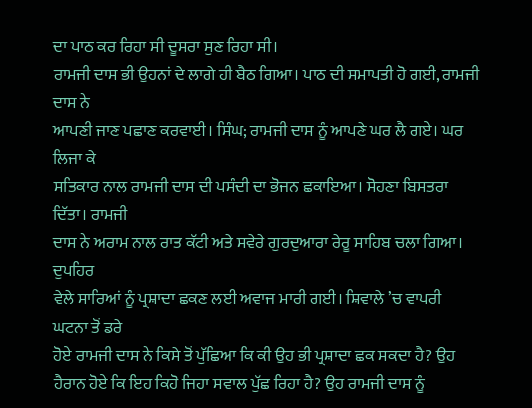ਦਾ ਪਾਠ ਕਰ ਰਿਹਾ ਸੀ ਦੂਸਰਾ ਸੁਣ ਰਿਹਾ ਸੀ।
ਰਾਮਜੀ ਦਾਸ ਭੀ ਉਹਨਾਂ ਦੇ ਲਾਗੇ ਹੀ ਬੈਠ ਗਿਆ। ਪਾਠ ਦੀ ਸਮਾਪਤੀ ਹੋ ਗਈ, ਰਾਮਜੀ ਦਾਸ ਨੇ
ਆਪਣੀ ਜਾਣ ਪਛਾਣ ਕਰਵਾਈ। ਸਿੰਘ; ਰਾਮਜੀ ਦਾਸ ਨੂੰ ਆਪਣੇ ਘਰ ਲੈ ਗਏ। ਘਰ ਲਿਜਾ ਕੇ
ਸਤਿਕਾਰ ਨਾਲ ਰਾਮਜੀ ਦਾਸ ਦੀ ਪਸੰਦੀ ਦਾ ਭੋਜਨ ਛਕਾਇਆ। ਸੋਹਣਾ ਬਿਸਤਰਾ ਦਿੱਤਾ। ਰਾਮਜੀ
ਦਾਸ ਨੇ ਅਰਾਮ ਨਾਲ ਰਾਤ ਕੱਟੀ ਅਤੇ ਸਵੇਰੇ ਗੁਰਦੁਆਰਾ ਰੇਰੂ ਸਾਹਿਬ ਚਲਾ ਗਿਆ। ਦੁਪਹਿਰ
ਵੇਲੇ ਸਾਰਿਆਂ ਨੂੰ ਪ੍ਰਸ਼ਾਦਾ ਛਕਣ ਲਈ ਅਵਾਜ ਮਾਰੀ ਗਈ। ਸ਼ਿਵਾਲੇ ’ਚ ਵਾਪਰੀ ਘਟਨਾ ਤੋਂ ਡਰੇ
ਹੋਏ ਰਾਮਜੀ ਦਾਸ ਨੇ ਕਿਸੇ ਤੋਂ ਪੁੱਛਿਆ ਕਿ ਕੀ ਉਹ ਭੀ ਪ੍ਰਸ਼ਾਦਾ ਛਕ ਸਕਦਾ ਹੈ? ਉਹ
ਹੈਰਾਨ ਹੋਏ ਕਿ ਇਹ ਕਿਹੋ ਜਿਹਾ ਸਵਾਲ ਪੁੱਛ ਰਿਹਾ ਹੈ? ਉਹ ਰਾਮਜੀ ਦਾਸ ਨੂੰ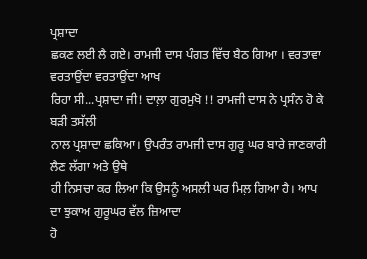ਪ੍ਰਸ਼ਾਦਾ
ਛਕਣ ਲਈ ਲੈ ਗਏ। ਰਾਮਜੀ ਦਾਸ ਪੰਗਤ ਵਿੱਚ ਬੈਠ ਗਿਆ । ਵਰਤਾਵਾ ਵਰਤਾਉਂਦਾ ਵਰਤਾਉਂਦਾ ਆਖ
ਰਿਹਾ ਸੀ...ਪ੍ਰਸ਼ਾਦਾ ਜੀ! ਦਾਲ਼ਾ ਗੁਰਮੁਖੋ !! ਰਾਮਜੀ ਦਾਸ ਨੇ ਪ੍ਰਸੰਨ ਹੋ ਕੇ ਬੜੀ ਤਸੱਲੀ
ਨਾਲ ਪ੍ਰਸ਼ਾਦਾ ਛਕਿਆ। ਉਪਰੰਤ ਰਾਮਜੀ ਦਾਸ ਗੁਰੂ ਘਰ ਬਾਰੇ ਜਾਣਕਾਰੀ ਲੈਣ ਲੱਗਾ ਅਤੇ ਉਥੇ
ਹੀ ਨਿਸਚਾ ਕਰ ਲਿਆ ਕਿ ਉਸਨੂੰ ਅਸਲੀ ਘਰ ਮਿਲ਼ ਗਿਆ ਹੈ। ਆਪ ਦਾ ਝੁਕਾਅ ਗੁਰੂਘਰ ਵੱਲ ਜ਼ਿਆਦਾ
ਹੋ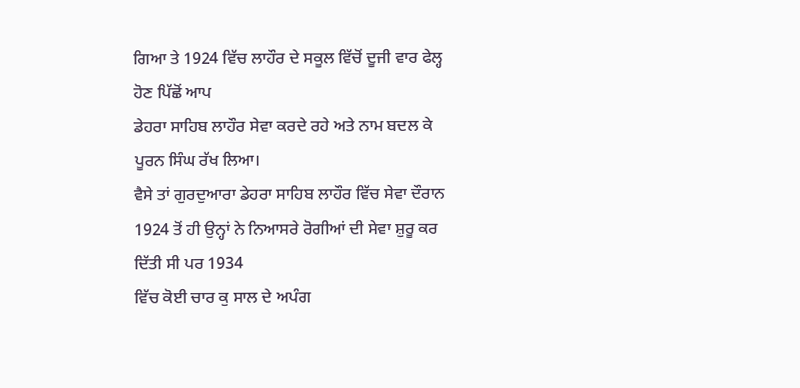ਗਿਆ ਤੇ 1924 ਵਿੱਚ ਲਾਹੌਰ ਦੇ ਸਕੂਲ ਵਿੱਚੋਂ ਦੂਜੀ ਵਾਰ ਫੇਲ੍ਹ ਹੋਣ ਪਿੱਛੋਂ ਆਪ
ਡੇਹਰਾ ਸਾਹਿਬ ਲਾਹੌਰ ਸੇਵਾ ਕਰਦੇ ਰਹੇ ਅਤੇ ਨਾਮ ਬਦਲ ਕੇ ਪੂਰਨ ਸਿੰਘ ਰੱਖ ਲਿਆ।
ਵੈਸੇ ਤਾਂ ਗੁਰਦੁਆਰਾ ਡੇਹਰਾ ਸਾਹਿਬ ਲਾਹੌਰ ਵਿੱਚ ਸੇਵਾ ਦੌਰਾਨ
1924 ਤੋਂ ਹੀ ਉਨ੍ਹਾਂ ਨੇ ਨਿਆਸਰੇ ਰੋਗੀਆਂ ਦੀ ਸੇਵਾ ਸ਼ੁਰੂ ਕਰ ਦਿੱਤੀ ਸੀ ਪਰ 1934
ਵਿੱਚ ਕੋਈ ਚਾਰ ਕੁ ਸਾਲ ਦੇ ਅਪੰਗ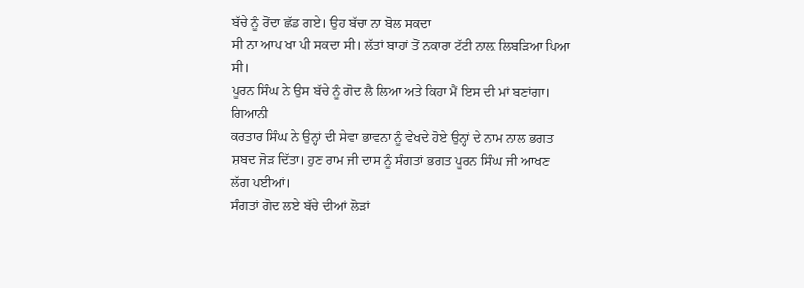ਬੱਚੇ ਨੂੰ ਰੋਂਦਾ ਛੱਡ ਗਏ। ਉਹ ਬੱਚਾ ਨਾ ਬੋਲ ਸਕਦਾ
ਸੀ ਨਾ ਆਪ ਖਾ ਪੀ ਸਕਦਾ ਸੀ। ਲੱਤਾਂ ਬਾਹਾਂ ਤੋਂ ਨਕਾਰਾ ਟੱਟੀ ਨਾਲ਼ ਲਿਬੜਿਆ ਪਿਆ ਸੀ।
ਪੂਰਨ ਸਿੰਘ ਨੇ ਉਸ ਬੱਚੇ ਨੂੰ ਗੋਦ ਲੈ ਲਿਆ ਅਤੇ ਕਿਹਾ ਮੈਂ ਇਸ ਦੀ ਮਾਂ ਬਣਾਂਗਾ। ਗਿਆਨੀ
ਕਰਤਾਰ ਸਿੰਘ ਨੇ ਉਨ੍ਹਾਂ ਦੀ ਸੇਵਾ ਭਾਵਨਾ ਨੂੰ ਵੇਖਦੇ ਹੋਏ ਉਨ੍ਹਾਂ ਦੇ ਨਾਮ ਨਾਲ ਭਗਤ
ਸ਼ਬਦ ਜੋੜ ਦਿੱਤਾ। ਹੁਣ ਰਾਮ ਜੀ ਦਾਸ ਨੂੰ ਸੰਗਤਾਂ ਭਗਤ ਪੂਰਨ ਸਿੰਘ ਜੀ ਆਖਣ ਲੱਗ ਪਈਆਂ।
ਸੰਗਤਾਂ ਗੋਦ ਲਏ ਬੱਚੇ ਦੀਆਂ ਲੋੜਾਂ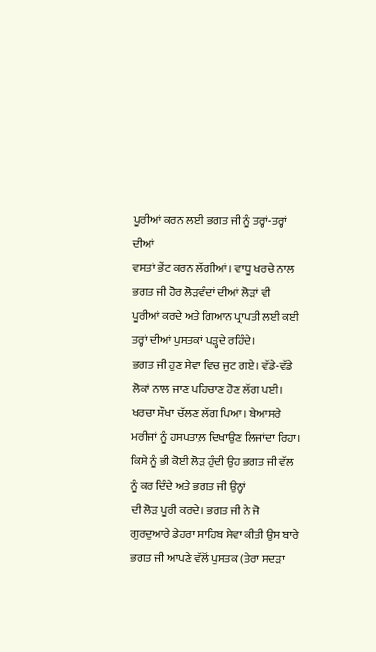ਪੂਰੀਆਂ ਕਰਨ ਲਈ ਭਗਤ ਜੀ ਨੂੰ ਤਰ੍ਹਾਂ-ਤਰ੍ਹਾਂ ਦੀਆਂ
ਵਸਤਾਂ ਭੇਂਟ ਕਰਨ ਲੱਗੀਆਂ। ਵਾਧੂ ਖਰਚੇ ਨਾਲ ਭਗਤ ਜੀ ਹੋਰ ਲੋੜਵੰਦਾਂ ਦੀਆਂ ਲੋੜਾਂ ਵੀ
ਪੂਰੀਆਂ ਕਰਦੇ ਅਤੇ ਗਿਆਨ ਪ੍ਰਾਪਤੀ ਲਈ ਕਈ ਤਰ੍ਹਾਂ ਦੀਆਂ ਪੁਸਤਕਾਂ ਪੜ੍ਹਦੇ ਰਹਿੰਦੇ।
ਭਗਤ ਜੀ ਹੁਣ ਸੇਵਾ ਵਿਚ ਜੁਟ ਗਏ। ਵੱਡੇ-ਵੱਡੇ ਲੋਕਾਂ ਨਾਲ ਜਾਣ ਪਹਿਚਾਣ ਹੋਣ ਲੱਗ ਪਈ।
ਖਰਚਾ ਸੌਖਾ ਚੱਲਣ ਲੱਗ ਪਿਆ। ਬੇਆਸਰੇ ਮਰੀਜਾਂ ਨੂੰ ਹਸਪਤਾਲ਼ ਦਿਖਾਉਣ ਲਿਜਾਂਦਾ ਰਿਹਾ।
ਕਿਸੇ ਨੂੰ ਭੀ ਕੋਈ ਲੋੜ ਹੁੰਦੀ ਉਹ ਭਗਤ ਜੀ ਵੱਲ ਨੂੰ ਕਰ ਦਿੰਦੇ ਅਤੇ ਭਗਤ ਜੀ ਉਨ੍ਹਾਂ
ਦੀ ਲੋੜ ਪੂਰੀ ਕਰਦੇ। ਭਗਤ ਜੀ ਨੇ ਜੋ ਗੁਰਦੁਆਰੇ ਡੇਹਰਾ ਸਾਹਿਬ ਸੇਵਾ ਕੀਤੀ ਉਸ ਬਾਰੇ
ਭਗਤ ਜੀ ਆਪਣੇ ਵੱਲੋਂ ਪੁਸਤਕ (ਤੇਰਾ ਸਦੜਾ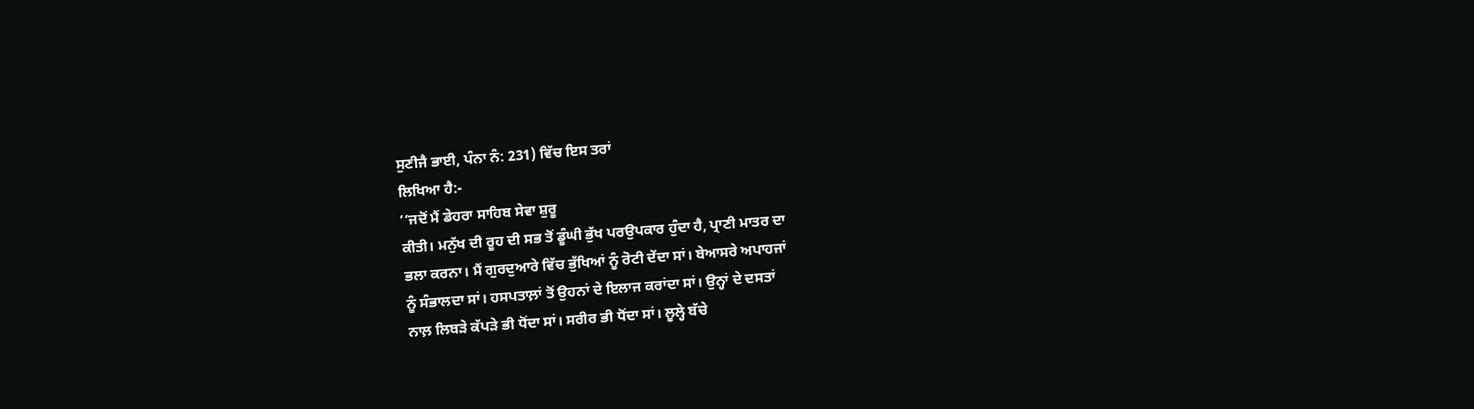ਸੁਣੀਜੈ ਭਾਈ, ਪੰਨਾ ਨੰ: 231) ਵਿੱਚ ਇਸ ਤਰਾਂ
ਲਿਖਿਆ ਹੈ:-
‘‘ਜਦੋਂ ਮੈਂ ਡੇਹਰਾ ਸਾਹਿਬ ਸੇਵਾ ਸ਼ੁਰੂ
ਕੀਤੀ। ਮਨੁੱਖ ਦੀ ਰੂਹ ਦੀ ਸਭ ਤੋਂ ਡੂੰਘੀ ਭੁੱਖ ਪਰਉਪਕਾਰ ਹੁੰਦਾ ਹੈ, ਪ੍ਰਾਣੀ ਮਾਤਰ ਦਾ
ਭਲਾ ਕਰਨਾ। ਮੈਂ ਗੁਰਦੁਆਰੇ ਵਿੱਚ ਭੁੱਖਿਆਂ ਨੂੰ ਰੋਟੀ ਦੇਂਦਾ ਸਾਂ। ਬੇਆਸਰੇ ਅਪਾਹਜਾਂ
ਨੂੰ ਸੰਭਾਲਦਾ ਸਾਂ। ਹਸਪਤਾਲ਼ਾਂ ਤੋਂ ਉਹਨਾਂ ਦੇ ਇਲਾਜ ਕਰਾਂਦਾ ਸਾਂ। ਉਨ੍ਹਾਂ ਦੇ ਦਸਤਾਂ
ਨਾਲ਼ ਲਿਬੜੇ ਕੱਪੜੇ ਭੀ ਧੋਂਦਾ ਸਾਂ। ਸਰੀਰ ਭੀ ਧੋਂਦਾ ਸਾਂ। ਲੂਲ੍ਹੇ ਬੱਚੇ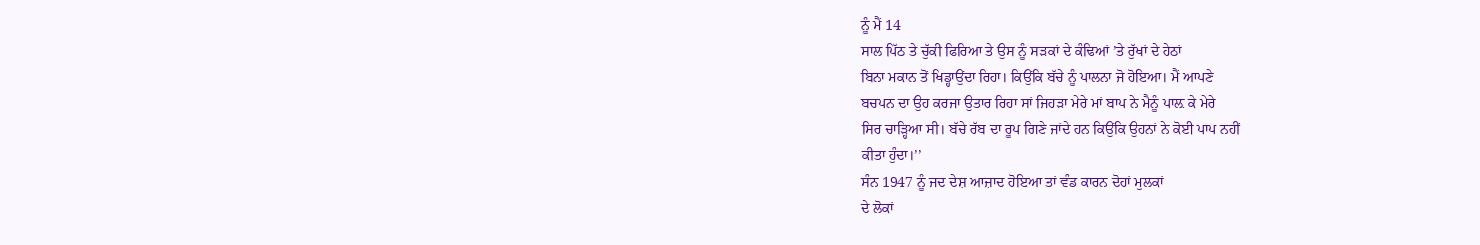ਨੂੰ ਮੈਂ 14
ਸਾਲ ਪਿੱਠ ਤੇ ਚੁੱਕੀ ਫਿਰਿਆ ਤੇ ਉਸ ਨੂੰ ਸੜਕਾਂ ਦੇ ਕੰਢਿਆਂ ’ਤੇ ਰੁੱਖਾਂ ਦੇ ਹੇਠਾਂ
ਬਿਨਾ ਮਕਾਨ ਤੋਂ ਖਿਡ੍ਹਾਉਂਦਾ ਰਿਹਾ। ਕਿਉਂਕਿ ਬੱਚੇ ਨੂੰ ਪਾਲਨਾ ਜੋ ਹੋਇਆ। ਮੈਂ ਆਪਣੇ
ਬਚਪਨ ਦਾ ਉਹ ਕਰਜਾ ਉਤਾਰ ਰਿਹਾ ਸਾਂ ਜਿਹੜਾ ਮੇਰੇ ਮਾਂ ਬਾਪ ਨੇ ਮੈਨੂੰ ਪਾਲ਼ ਕੇ ਮੇਰੇ
ਸਿਰ ਚਾੜ੍ਹਿਆ ਸੀ। ਬੱਚੇ ਰੱਬ ਦਾ ਰੂਪ ਗਿਣੇ ਜਾਂਦੇ ਹਨ ਕਿਉਂਕਿ ਉਹਨਾਂ ਨੇ ਕੋਈ ਪਾਪ ਨਹੀਂ
ਕੀਤਾ ਹੁੰਦਾ।’’
ਸੰਨ 1947 ਨੂੰ ਜਦ ਦੇਸ਼ ਆਜ਼ਾਦ ਹੋਇਆ ਤਾਂ ਵੰਡ ਕਾਰਨ ਦੋਹਾਂ ਮੁਲਕਾਂ
ਦੇ ਲੋਕਾਂ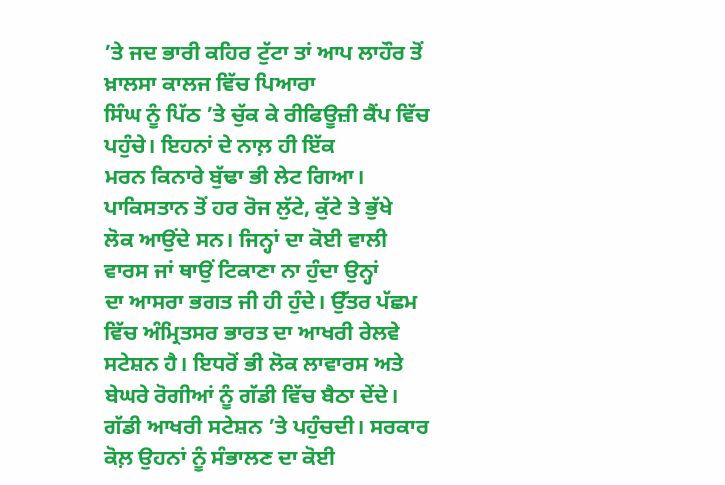’ਤੇ ਜਦ ਭਾਰੀ ਕਹਿਰ ਟੁੱਟਾ ਤਾਂ ਆਪ ਲਾਹੌਰ ਤੋਂ ਖ਼ਾਲਸਾ ਕਾਲਜ ਵਿੱਚ ਪਿਆਰਾ
ਸਿੰਘ ਨੂੰ ਪਿੱਠ ’ਤੇ ਚੁੱਕ ਕੇ ਰੀਫਿਊਜ਼ੀ ਕੈਂਪ ਵਿੱਚ ਪਹੁੰਚੇ। ਇਹਨਾਂ ਦੇ ਨਾਲ਼ ਹੀ ਇੱਕ
ਮਰਨ ਕਿਨਾਰੇ ਬੁੱਢਾ ਭੀ ਲੇਟ ਗਿਆ। ਪਾਕਿਸਤਾਨ ਤੋਂ ਹਰ ਰੋਜ ਲੁੱਟੇ, ਕੁੱਟੇ ਤੇ ਭੁੱਖੇ
ਲੋਕ ਆਉਂਦੇ ਸਨ। ਜਿਨ੍ਹਾਂ ਦਾ ਕੋਈ ਵਾਲੀ ਵਾਰਸ ਜਾਂ ਥਾਉਂ ਟਿਕਾਣਾ ਨਾ ਹੁੰਦਾ ਉਨ੍ਹਾਂ
ਦਾ ਆਸਰਾ ਭਗਤ ਜੀ ਹੀ ਹੁੰਦੇ। ਉੱਤਰ ਪੱਛਮ ਵਿੱਚ ਅੰਮ੍ਰਿਤਸਰ ਭਾਰਤ ਦਾ ਆਖਰੀ ਰੇਲਵੇ
ਸਟੇਸ਼ਨ ਹੈ। ਇਧਰੋਂ ਭੀ ਲੋਕ ਲਾਵਾਰਸ ਅਤੇ ਬੇਘਰੇ ਰੋਗੀਆਂ ਨੂੰ ਗੱਡੀ ਵਿੱਚ ਬੈਠਾ ਦੇਂਦੇ।
ਗੱਡੀ ਆਖਰੀ ਸਟੇਸ਼ਨ ’ਤੇ ਪਹੁੰਚਦੀ। ਸਰਕਾਰ ਕੋਲ਼ ਉਹਨਾਂ ਨੂੰ ਸੰਭਾਲਣ ਦਾ ਕੋਈ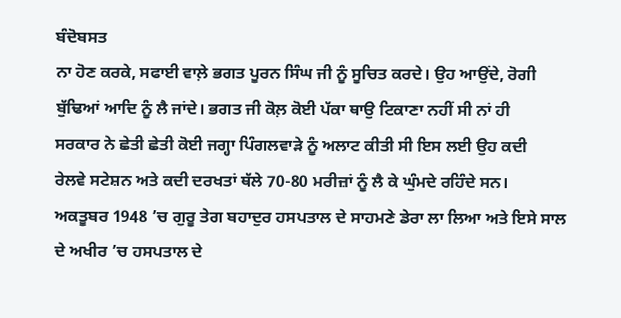ਬੰਦੋਬਸਤ
ਨਾ ਹੋਣ ਕਰਕੇ, ਸਫਾਈ ਵਾਲ਼ੇ ਭਗਤ ਪੂਰਨ ਸਿੰਘ ਜੀ ਨੂੰ ਸੂਚਿਤ ਕਰਦੇ। ਉਹ ਆਉਂਦੇ, ਰੋਗੀ
ਬੁੱਢਿਆਂ ਆਦਿ ਨੂੰ ਲੈ ਜਾਂਦੇ। ਭਗਤ ਜੀ ਕੋਲ਼ ਕੋਈ ਪੱਕਾ ਥਾਉ ਟਿਕਾਣਾ ਨਹੀਂ ਸੀ ਨਾਂ ਹੀ
ਸਰਕਾਰ ਨੇ ਛੇਤੀ ਛੇਤੀ ਕੋਈ ਜਗ੍ਹਾ ਪਿੰਗਲਵਾੜੇ ਨੂੰ ਅਲਾਟ ਕੀਤੀ ਸੀ ਇਸ ਲਈ ਉਹ ਕਦੀ
ਰੇਲਵੇ ਸਟੇਸ਼ਨ ਅਤੇ ਕਦੀ ਦਰਖਤਾਂ ਥੱਲੇ 70-80 ਮਰੀਜ਼ਾਂ ਨੂੰ ਲੈ ਕੇ ਘੁੰਮਦੇ ਰਹਿੰਦੇ ਸਨ।
ਅਕਤੂਬਰ 1948 ’ਚ ਗੁਰੂ ਤੇਗ ਬਹਾਦੁਰ ਹਸਪਤਾਲ ਦੇ ਸਾਹਮਣੇ ਡੇਰਾ ਲਾ ਲਿਆ ਅਤੇ ਇਸੇ ਸਾਲ
ਦੇ ਅਖੀਰ ’ਚ ਹਸਪਤਾਲ ਦੇ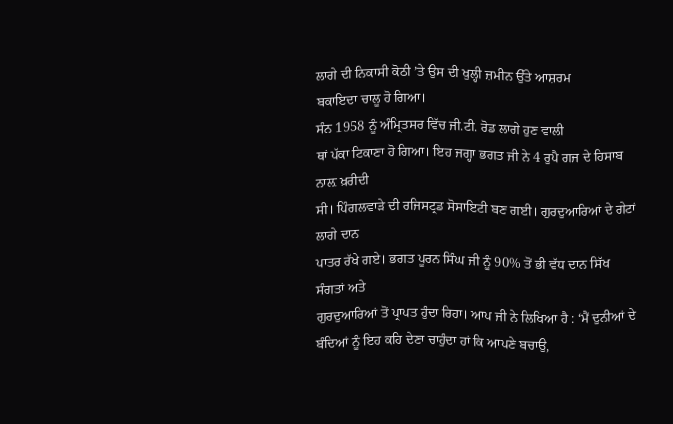ਲਾਗੇ ਦੀ ਨਿਕਾਸੀ ਕੋਠੀ ’ਤੇ ਉਸ ਦੀ ਖੁਲ੍ਹੀ ਜ਼ਮੀਨ ਉੱਤੇ ਆਸ਼ਰਮ
ਬਕਾਇਦਾ ਚਾਲੂ ਹੋ ਗਿਆ।
ਸੰਨ 1958 ਨੂੰ ਅੰਮ੍ਰਿਤਸਰ ਵਿੱਚ ਜੀ.ਟੀ. ਰੋਡ ਲਾਗੇ ਹੁਣ ਵਾਲੀ
ਥਾਂ ਪੱਕਾ ਟਿਕਾਣਾ ਹੋ ਗਿਆ। ਇਹ ਜਗ੍ਹਾ ਭਗਤ ਜੀ ਨੇ 4 ਰੁਪੈ ਗਜ ਦੇ ਹਿਸਾਬ ਨਾਲ਼ ਖ਼ਰੀਦੀ
ਸੀ। ਪਿੰਗਲਵਾੜੇ ਦੀ ਰਜਿਸਟ੍ਰਡ ਸੋਸਾਇਟੀ ਬਣ ਗਈ। ਗੁਰਦੁਆਰਿਆਂ ਦੇ ਗੇਟਾਂ ਲਾਗੇ ਦਾਨ
ਪਾਤਰ ਰੱਖੇ ਗਏ। ਭਗਤ ਪੂਰਨ ਸਿੰਘ ਜੀ ਨੂੰ 90% ਤੋਂ ਭੀ ਵੱਧ ਦਾਨ ਸਿੱਖ ਸੰਗਤਾਂ ਅਤੇ
ਗੁਰਦੁਆਰਿਆਂ ਤੋਂ ਪ੍ਰਾਪਤ ਹੁੰਦਾ ਰਿਹਾ। ਆਪ ਜੀ ਨੇ ਲਿਖਿਆ ਹੈ : ‘ਮੈਂ ਦੁਨੀਆਂ ਦੇ
ਬੰਦਿਆਂ ਨੂੰ ਇਹ ਕਹਿ ਦੇਣਾ ਚਾਹੁੰਦਾ ਹਾਂ ਕਿ ਆਪਣੇ ਬਚਾਉ,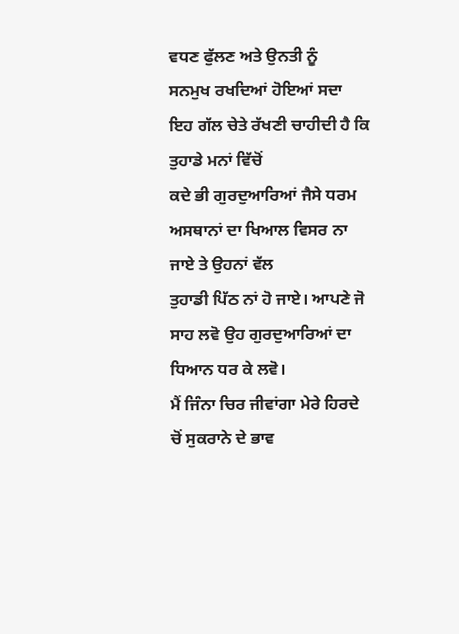ਵਧਣ ਫੁੱਲਣ ਅਤੇ ਉਨਤੀ ਨੂੰ
ਸਨਮੁਖ ਰਖਦਿਆਂ ਹੋਇਆਂ ਸਦਾ ਇਹ ਗੱਲ ਚੇਤੇ ਰੱਖਣੀ ਚਾਹੀਦੀ ਹੈ ਕਿ ਤੁਹਾਡੇ ਮਨਾਂ ਵਿੱਚੋਂ
ਕਦੇ ਭੀ ਗੁਰਦੁਆਰਿਆਂ ਜੈਸੇ ਧਰਮ ਅਸਥਾਨਾਂ ਦਾ ਖਿਆਲ ਵਿਸਰ ਨਾ ਜਾਏ ਤੇ ਉਹਨਾਂ ਵੱਲ
ਤੁਹਾਡੀ ਪਿੱਠ ਨਾਂ ਹੋ ਜਾਏ। ਆਪਣੇ ਜੋ ਸਾਹ ਲਵੋ ਉਹ ਗੁਰਦੁਆਰਿਆਂ ਦਾ ਧਿਆਨ ਧਰ ਕੇ ਲਵੋ।
ਮੈਂ ਜਿੰਨਾ ਚਿਰ ਜੀਵਾਂਗਾ ਮੇਰੇ ਹਿਰਦੇ ਚੋਂ ਸੁਕਰਾਨੇ ਦੇ ਭਾਵ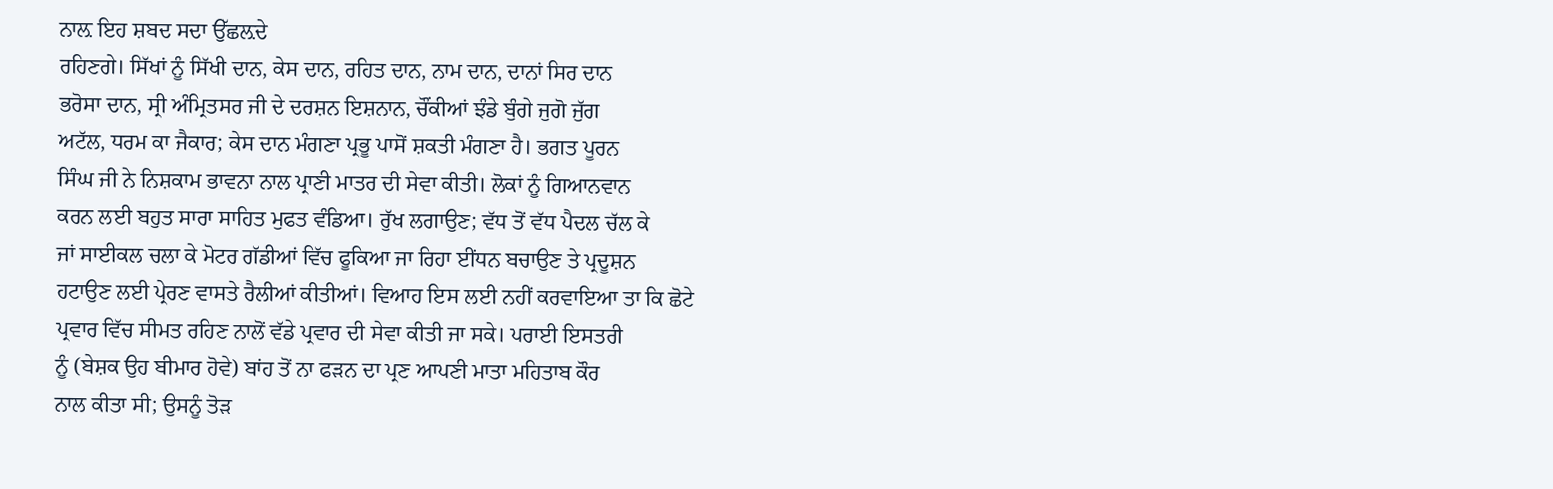ਨਾਲ਼ ਇਹ ਸ਼ਬਦ ਸਦਾ ਉੱਛਲ਼ਦੇ
ਰਹਿਣਗੇ। ਸਿੱਖਾਂ ਨੂੰ ਸਿੱਖੀ ਦਾਨ, ਕੇਸ ਦਾਨ, ਰਹਿਤ ਦਾਨ, ਨਾਮ ਦਾਨ, ਦਾਨਾਂ ਸਿਰ ਦਾਨ
ਭਰੋਸਾ ਦਾਨ, ਸ੍ਰੀ ਅੰਮ੍ਰਿਤਸਰ ਜੀ ਦੇ ਦਰਸ਼ਨ ਇਸ਼ਨਾਨ, ਚੌਂਕੀਆਂ ਝੰਡੇ ਬੁੰਗੇ ਜੁਗੋ ਜੁੱਗ
ਅਟੱਲ, ਧਰਮ ਕਾ ਜੈਕਾਰ; ਕੇਸ ਦਾਨ ਮੰਗਣਾ ਪ੍ਰਭੂ ਪਾਸੋਂ ਸ਼ਕਤੀ ਮੰਗਣਾ ਹੈ। ਭਗਤ ਪੂਰਨ
ਸਿੰਘ ਜੀ ਨੇ ਨਿਸ਼ਕਾਮ ਭਾਵਨਾ ਨਾਲ ਪ੍ਰਾਣੀ ਮਾਤਰ ਦੀ ਸੇਵਾ ਕੀਤੀ। ਲੋਕਾਂ ਨੂੰ ਗਿਆਨਵਾਨ
ਕਰਨ ਲਈ ਬਹੁਤ ਸਾਰਾ ਸਾਹਿਤ ਮੁਫਤ ਵੰਡਿਆ। ਰੁੱਖ ਲਗਾਉਣ; ਵੱਧ ਤੋਂ ਵੱਧ ਪੈਦਲ ਚੱਲ ਕੇ
ਜਾਂ ਸਾਈਕਲ ਚਲਾ ਕੇ ਮੋਟਰ ਗੱਡੀਆਂ ਵਿੱਚ ਫੂਕਿਆ ਜਾ ਰਿਹਾ ਈਂਧਨ ਬਚਾਉਣ ਤੇ ਪ੍ਰਦੂਸ਼ਨ
ਹਟਾਉਣ ਲਈ ਪ੍ਰੇਰਣ ਵਾਸਤੇ ਰੈਲੀਆਂ ਕੀਤੀਆਂ। ਵਿਆਹ ਇਸ ਲਈ ਨਹੀਂ ਕਰਵਾਇਆ ਤਾ ਕਿ ਛੋਟੇ
ਪ੍ਰਵਾਰ ਵਿੱਚ ਸੀਮਤ ਰਹਿਣ ਨਾਲੋਂ ਵੱਡੇ ਪ੍ਰਵਾਰ ਦੀ ਸੇਵਾ ਕੀਤੀ ਜਾ ਸਕੇ। ਪਰਾਈ ਇਸਤਰੀ
ਨੂੰ (ਬੇਸ਼ਕ ਉਹ ਬੀਮਾਰ ਹੋਵੇ) ਬਾਂਹ ਤੋਂ ਨਾ ਫੜਨ ਦਾ ਪ੍ਰਣ ਆਪਣੀ ਮਾਤਾ ਮਹਿਤਾਬ ਕੌਰ
ਨਾਲ ਕੀਤਾ ਸੀ; ਉਸਨੂੰ ਤੋੜ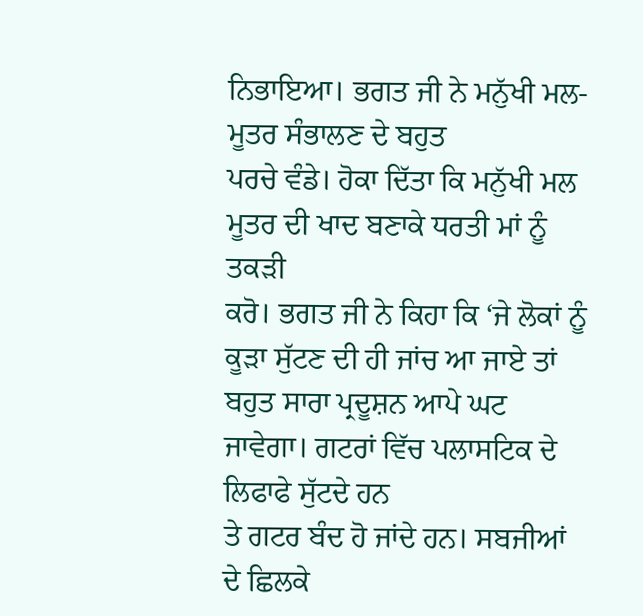ਨਿਭਾਇਆ। ਭਗਤ ਜੀ ਨੇ ਮਨੁੱਖੀ ਮਲ- ਮੂਤਰ ਸੰਭਾਲਣ ਦੇ ਬਹੁਤ
ਪਰਚੇ ਵੰਡੇ। ਹੋਕਾ ਦਿੱਤਾ ਕਿ ਮਨੁੱਖੀ ਮਲ ਮੂਤਰ ਦੀ ਖਾਦ ਬਣਾਕੇ ਧਰਤੀ ਮਾਂ ਨੂੰ ਤਕੜੀ
ਕਰੋ। ਭਗਤ ਜੀ ਨੇ ਕਿਹਾ ਕਿ ‘ਜੇ ਲੋਕਾਂ ਨੂੰ ਕੂੜਾ ਸੁੱਟਣ ਦੀ ਹੀ ਜਾਂਚ ਆ ਜਾਏ ਤਾਂ
ਬਹੁਤ ਸਾਰਾ ਪ੍ਰਦੂਸ਼ਨ ਆਪੇ ਘਟ ਜਾਵੇਗਾ। ਗਟਰਾਂ ਵਿੱਚ ਪਲਾਸਟਿਕ ਦੇ ਲਿਫਾਫੇ ਸੁੱਟਦੇ ਹਨ
ਤੇ ਗਟਰ ਬੰਦ ਹੋ ਜਾਂਦੇ ਹਨ। ਸਬਜੀਆਂ ਦੇ ਛਿਲਕੇ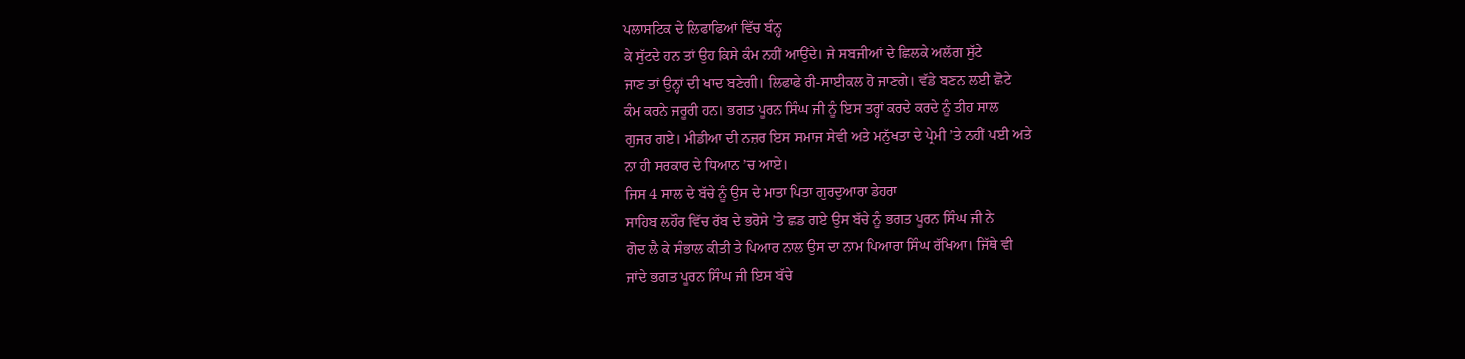ਪਲਾਸਟਿਕ ਦੇ ਲਿਫਾਫਿਆਂ ਵਿੱਚ ਬੰਨ੍ਹ
ਕੇ ਸੁੱਟਦੇ ਹਨ ਤਾਂ ਉਹ ਕਿਸੇ ਕੰਮ ਨਹੀਂ ਆਉਂਦੇ। ਜੇ ਸਬਜੀਆਂ ਦੇ ਛਿਲਕੇ ਅਲੱਗ ਸੁੱਟੇ
ਜਾਣ ਤਾਂ ਉਨ੍ਹਾਂ ਦੀ ਖਾਦ ਬਣੇਗੀ। ਲਿਫਾਫੇ ਰੀ-ਸਾਈਕਲ ਹੋ ਜਾਣਗੇ। ਵੱਡੇ ਬਣਨ ਲਈ ਛੋਟੇ
ਕੰਮ ਕਰਨੇ ਜਰੂਰੀ ਹਨ। ਭਗਤ ਪੂਰਨ ਸਿੰਘ ਜੀ ਨੂੰ ਇਸ ਤਰ੍ਹਾਂ ਕਰਦੇ ਕਰਦੇ ਨੂੰ ਤੀਹ ਸਾਲ
ਗੁਜਰ ਗਏ। ਮੀਡੀਆ ਦੀ ਨਜ਼ਰ ਇਸ ਸਮਾਜ ਸੇਵੀ ਅਤੇ ਮਨੁੱਖਤਾ ਦੇ ਪ੍ਰੇਮੀ ’ਤੇ ਨਹੀਂ ਪਈ ਅਤੇ
ਨਾ ਹੀ ਸਰਕਾਰ ਦੇ ਧਿਆਨ ’ਚ ਆਏ।
ਜਿਸ 4 ਸਾਲ ਦੇ ਬੱਚੇ ਨੂੰ ਉਸ ਦੇ ਮਾਤਾ ਪਿਤਾ ਗੁਰਦੁਆਰਾ ਡੇਹਰਾ
ਸਾਹਿਬ ਲਹੌਰ ਵਿੱਚ ਰੱਬ ਦੇ ਭਰੋਸੇ ’ਤੇ ਛਡ ਗਏ ਉਸ ਬੱਚੇ ਨੂੰ ਭਗਤ ਪੂਰਨ ਸਿੰਘ ਜੀ ਨੇ
ਗੋਦ ਲੈ ਕੇ ਸੰਭਾਲ ਕੀਤੀ ਤੇ ਪਿਆਰ ਨਾਲ ਉਸ ਦਾ ਨਾਮ ਪਿਆਰਾ ਸਿੰਘ ਰੱਖਿਆ। ਜਿੱਥੇ ਵੀ
ਜਾਂਦੇ ਭਗਤ ਪੂਰਨ ਸਿੰਘ ਜੀ ਇਸ ਬੱਚੇ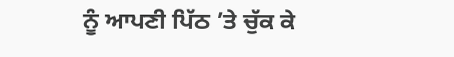ਨੂੰ ਆਪਣੀ ਪਿੱਠ ’ਤੇ ਚੁੱਕ ਕੇ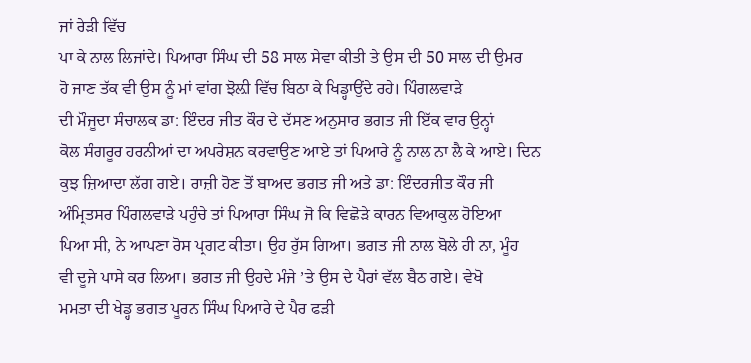ਜਾਂ ਰੇੜੀ ਵਿੱਚ
ਪਾ ਕੇ ਨਾਲ ਲਿਜਾਂਦੇ। ਪਿਆਰਾ ਸਿੰਘ ਦੀ 58 ਸਾਲ ਸੇਵਾ ਕੀਤੀ ਤੇ ਉਸ ਦੀ 50 ਸਾਲ ਦੀ ਉਮਰ
ਹੋ ਜਾਣ ਤੱਕ ਵੀ ਉਸ ਨੂੰ ਮਾਂ ਵਾਂਗ ਝੋਲ਼ੀ ਵਿੱਚ ਬਿਠਾ ਕੇ ਖਿਡ੍ਹਾਉਂਦੇ ਰਹੇ। ਪਿੰਗਲਵਾੜੇ
ਦੀ ਮੌਜੂਦਾ ਸੰਚਾਲਕ ਡਾ: ਇੰਦਰ ਜੀਤ ਕੌਰ ਦੇ ਦੱਸਣ ਅਨੁਸਾਰ ਭਗਤ ਜੀ ਇੱਕ ਵਾਰ ਉਨ੍ਹਾਂ
ਕੋਲ ਸੰਗਰੂਰ ਹਰਨੀਆਂ ਦਾ ਅਪਰੇਸ਼ਨ ਕਰਵਾਉਣ ਆਏ ਤਾਂ ਪਿਆਰੇ ਨੂੰ ਨਾਲ ਨਾ ਲੈ ਕੇ ਆਏ। ਦਿਨ
ਕੁਝ ਜ਼ਿਆਦਾ ਲੱਗ ਗਏ। ਰਾਜ਼ੀ ਹੋਣ ਤੋਂ ਬਾਅਦ ਭਗਤ ਜੀ ਅਤੇ ਡਾ: ਇੰਦਰਜੀਤ ਕੌਰ ਜੀ
ਅੰਮ੍ਰਿਤਸਰ ਪਿੰਗਲਵਾੜੇ ਪਹੁੰਚੇ ਤਾਂ ਪਿਆਰਾ ਸਿੰਘ ਜੋ ਕਿ ਵਿਛੋੜੇ ਕਾਰਨ ਵਿਆਕੁਲ ਹੋਇਆ
ਪਿਆ ਸੀ, ਨੇ ਆਪਣਾ ਰੋਸ ਪ੍ਰਗਟ ਕੀਤਾ। ਉਹ ਰੁੱਸ ਗਿਆ। ਭਗਤ ਜੀ ਨਾਲ ਬੋਲੇ ਹੀ ਨਾ, ਮੂੰਹ
ਵੀ ਦੂਜੇ ਪਾਸੇ ਕਰ ਲਿਆ। ਭਗਤ ਜੀ ਉਹਦੇ ਮੰਜੇ ’ਤੇ ਉਸ ਦੇ ਪੈਰਾਂ ਵੱਲ ਬੈਠ ਗਏ। ਵੇਖੋ
ਮਮਤਾ ਦੀ ਖੇਡ੍ਹ ਭਗਤ ਪੂਰਨ ਸਿੰਘ ਪਿਆਰੇ ਦੇ ਪੈਰ ਫੜੀ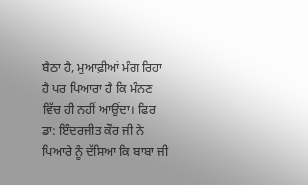ਬੈਠਾ ਹੈ, ਮੁਆਫ਼ੀਆਂ ਮੰਗ ਰਿਹਾ
ਹੈ ਪਰ ਪਿਆਰਾ ਹੈ ਕਿ ਮੰਨਣ ਵਿੱਚ ਹੀ ਨਹੀਂ ਆਉਂਦਾ। ਫਿਰ ਡਾ: ਇੰਦਰਜੀਤ ਕੌਰ ਜੀ ਨੇ
ਪਿਆਰੇ ਨੂੰ ਦੱਸਿਆ ਕਿ ਬਾਬਾ ਜੀ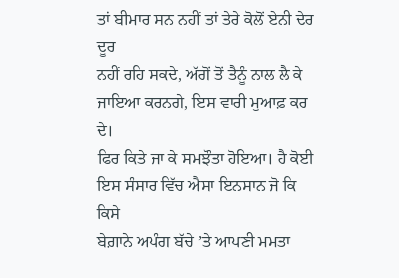ਤਾਂ ਬੀਮਾਰ ਸਨ ਨਹੀਂ ਤਾਂ ਤੇਰੇ ਕੋਲੋਂ ਏਨੀ ਦੇਰ ਦੂਰ
ਨਹੀਂ ਰਹਿ ਸਕਦੇ, ਅੱਗੋਂ ਤੋਂ ਤੈਨੂੰ ਨਾਲ ਲੈ ਕੇ ਜਾਇਆ ਕਰਨਗੇ, ਇਸ ਵਾਰੀ ਮੁਆਫ਼ ਕਰ ਦੇ।
ਫਿਰ ਕਿਤੇ ਜਾ ਕੇ ਸਮਝੌਤਾ ਹੋਇਆ। ਹੈ ਕੋਈ ਇਸ ਸੰਸਾਰ ਵਿੱਚ ਐਸਾ ਇਨਸਾਨ ਜੋ ਕਿ ਕਿਸੇ
ਬੇਗ਼ਾਨੇ ਅਪੰਗ ਬੱਚੇ ’ਤੇ ਆਪਣੀ ਮਮਤਾ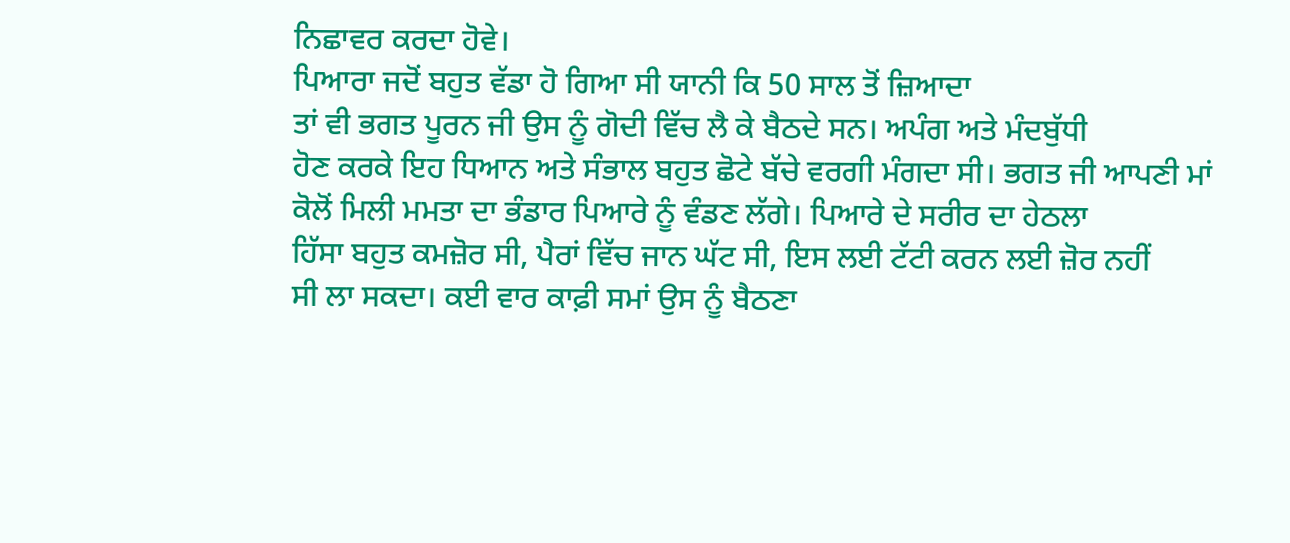ਨਿਛਾਵਰ ਕਰਦਾ ਹੋਵੇ।
ਪਿਆਰਾ ਜਦੋਂ ਬਹੁਤ ਵੱਡਾ ਹੋ ਗਿਆ ਸੀ ਯਾਨੀ ਕਿ 50 ਸਾਲ ਤੋਂ ਜ਼ਿਆਦਾ
ਤਾਂ ਵੀ ਭਗਤ ਪੂਰਨ ਜੀ ਉਸ ਨੂੰ ਗੋਦੀ ਵਿੱਚ ਲੈ ਕੇ ਬੈਠਦੇ ਸਨ। ਅਪੰਗ ਅਤੇ ਮੰਦਬੁੱਧੀ
ਹੋਣ ਕਰਕੇ ਇਹ ਧਿਆਨ ਅਤੇ ਸੰਭਾਲ ਬਹੁਤ ਛੋਟੇ ਬੱਚੇ ਵਰਗੀ ਮੰਗਦਾ ਸੀ। ਭਗਤ ਜੀ ਆਪਣੀ ਮਾਂ
ਕੋਲੋਂ ਮਿਲੀ ਮਮਤਾ ਦਾ ਭੰਡਾਰ ਪਿਆਰੇ ਨੂੰ ਵੰਡਣ ਲੱਗੇ। ਪਿਆਰੇ ਦੇ ਸਰੀਰ ਦਾ ਹੇਠਲਾ
ਹਿੱਸਾ ਬਹੁਤ ਕਮਜ਼ੋਰ ਸੀ, ਪੈਰਾਂ ਵਿੱਚ ਜਾਨ ਘੱਟ ਸੀ, ਇਸ ਲਈ ਟੱਟੀ ਕਰਨ ਲਈ ਜ਼ੋਰ ਨਹੀਂ
ਸੀ ਲਾ ਸਕਦਾ। ਕਈ ਵਾਰ ਕਾਫ਼ੀ ਸਮਾਂ ਉਸ ਨੂੰ ਬੈਠਣਾ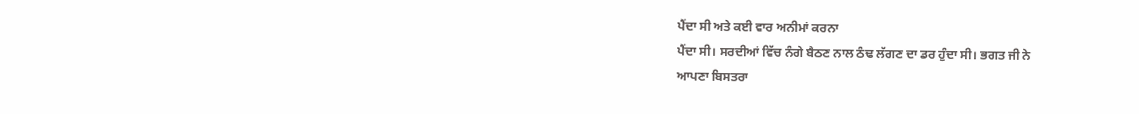ਪੈਂਦਾ ਸੀ ਅਤੇ ਕਈ ਵਾਰ ਅਨੀਮਾਂ ਕਰਨਾ
ਪੈਂਦਾ ਸੀ। ਸਰਦੀਆਂ ਵਿੱਚ ਨੰਗੇ ਬੈਠਣ ਨਾਲ ਠੰਢ ਲੱਗਣ ਦਾ ਡਰ ਹੁੰਦਾ ਸੀ। ਭਗਤ ਜੀ ਨੇ
ਆਪਣਾ ਬਿਸਤਰਾ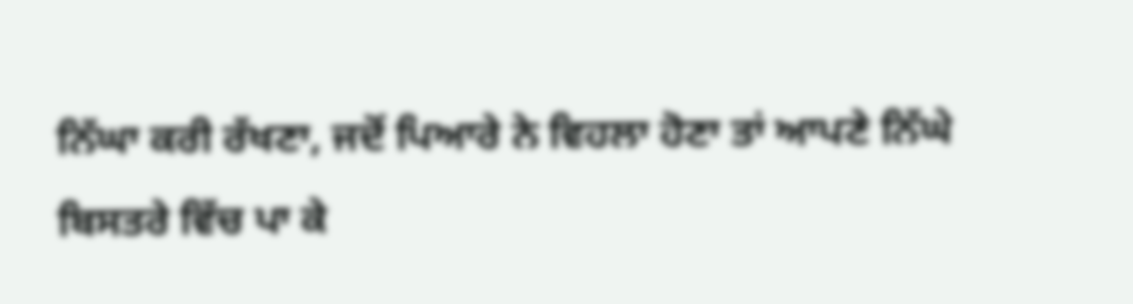ਨਿੱਘਾ ਕਰੀ ਰੱਖਣਾ, ਜਦੋਂ ਪਿਆਰੇ ਨੇ ਵਿਹਲਾ ਹੋਣਾ ਤਾਂ ਆਪਣੇ ਨਿੱਘੇ
ਬਿਸਤਰੇ ਵਿੱਚ ਪਾ ਕੇ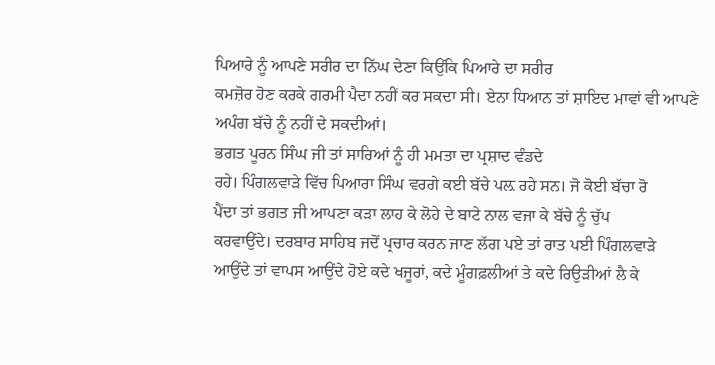ਪਿਆਰੇ ਨੂੰ ਆਪਣੇ ਸਰੀਰ ਦਾ ਨਿੱਘ ਦੇਣਾ ਕਿਉਂਕਿ ਪਿਆਰੇ ਦਾ ਸਰੀਰ
ਕਮਜ਼ੋਰ ਹੋਣ ਕਰਕੇ ਗਰਮੀ ਪੈਦਾ ਨਹੀਂ ਕਰ ਸਕਦਾ ਸੀ। ਏਨਾ ਧਿਆਨ ਤਾਂ ਸ਼ਾਇਦ ਮਾਵਾਂ ਵੀ ਆਪਣੇ
ਅਪੰਗ ਬੱਚੇ ਨੂੰ ਨਹੀਂ ਦੇ ਸਕਦੀਆਂ।
ਭਗਤ ਪੂਰਨ ਸਿੰਘ ਜੀ ਤਾਂ ਸਾਰਿਆਂ ਨੂੰ ਹੀ ਮਮਤਾ ਦਾ ਪ੍ਰਸ਼ਾਦ ਵੰਡਦੇ
ਰਹੇ। ਪਿੰਗਲਵਾੜੇ ਵਿੱਚ ਪਿਆਰਾ ਸਿੰਘ ਵਰਗੇ ਕਈ ਬੱਚੇ ਪਲ਼ ਰਹੇ ਸਨ। ਜੋ ਕੋਈ ਬੱਚਾ ਰੋ
ਪੈਂਦਾ ਤਾਂ ਭਗਤ ਜੀ ਆਪਣਾ ਕੜਾ ਲਾਹ ਕੇ ਲੋਹੇ ਦੇ ਬਾਟੇ ਨਾਲ ਵਜਾ ਕੇ ਬੱਚੇ ਨੂੰ ਚੁੱਪ
ਕਰਵਾਉਂਦੇ। ਦਰਬਾਰ ਸਾਹਿਬ ਜਦੋਂ ਪ੍ਰਚਾਰ ਕਰਨ ਜਾਣ ਲੱਗ ਪਏ ਤਾਂ ਰਾਤ ਪਈ ਪਿੰਗਲਵਾੜੇ
ਆਉਂਦੇ ਤਾਂ ਵਾਪਸ ਆਉਂਦੇ ਹੋਏ ਕਦੇ ਖਜੂਰਾਂ, ਕਦੇ ਮੂੰਗਫ਼ਲੀਆਂ ਤੇ ਕਦੇ ਰਿਉੜੀਆਂ ਲੈ ਕੇ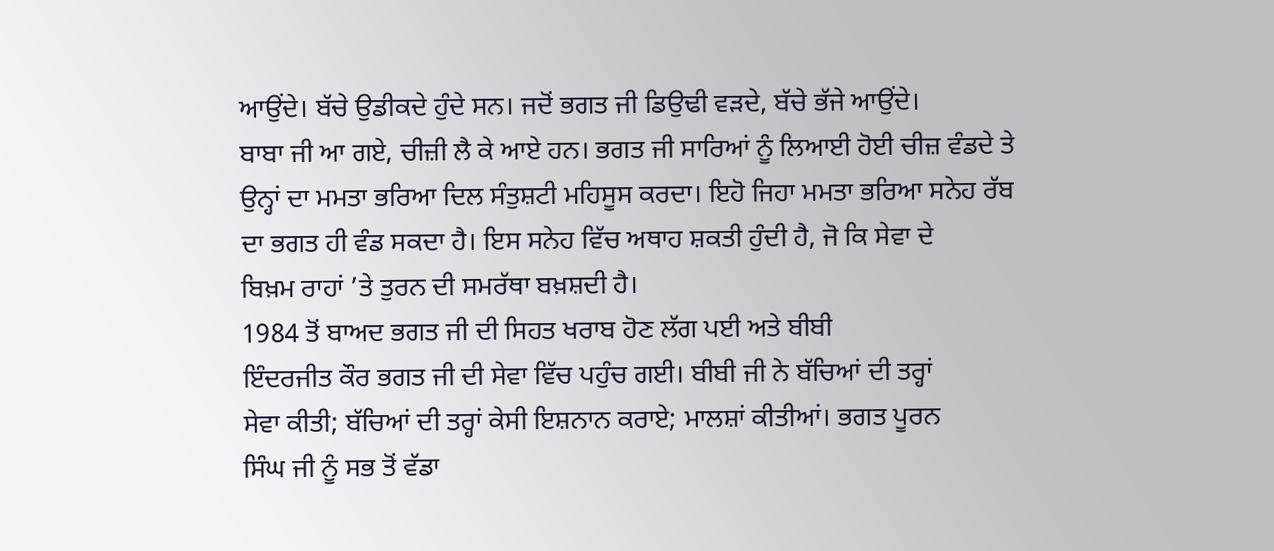ਆਉਂਦੇ। ਬੱਚੇ ਉਡੀਕਦੇ ਹੁੰਦੇ ਸਨ। ਜਦੋਂ ਭਗਤ ਜੀ ਡਿਉਢੀ ਵੜਦੇ, ਬੱਚੇ ਭੱਜੇ ਆਉਂਦੇ।
ਬਾਬਾ ਜੀ ਆ ਗਏ, ਚੀਜ਼ੀ ਲੈ ਕੇ ਆਏ ਹਨ। ਭਗਤ ਜੀ ਸਾਰਿਆਂ ਨੂੰ ਲਿਆਈ ਹੋਈ ਚੀਜ਼ ਵੰਡਦੇ ਤੇ
ਉਨ੍ਹਾਂ ਦਾ ਮਮਤਾ ਭਰਿਆ ਦਿਲ ਸੰਤੁਸ਼ਟੀ ਮਹਿਸੂਸ ਕਰਦਾ। ਇਹੋ ਜਿਹਾ ਮਮਤਾ ਭਰਿਆ ਸਨੇਹ ਰੱਬ
ਦਾ ਭਗਤ ਹੀ ਵੰਡ ਸਕਦਾ ਹੈ। ਇਸ ਸਨੇਹ ਵਿੱਚ ਅਥਾਹ ਸ਼ਕਤੀ ਹੁੰਦੀ ਹੈ, ਜੋ ਕਿ ਸੇਵਾ ਦੇ
ਬਿਖ਼ਮ ਰਾਹਾਂ ’ਤੇ ਤੁਰਨ ਦੀ ਸਮਰੱਥਾ ਬਖ਼ਸ਼ਦੀ ਹੈ।
1984 ਤੋਂ ਬਾਅਦ ਭਗਤ ਜੀ ਦੀ ਸਿਹਤ ਖਰਾਬ ਹੋਣ ਲੱਗ ਪਈ ਅਤੇ ਬੀਬੀ
ਇੰਦਰਜੀਤ ਕੌਰ ਭਗਤ ਜੀ ਦੀ ਸੇਵਾ ਵਿੱਚ ਪਹੁੰਚ ਗਈ। ਬੀਬੀ ਜੀ ਨੇ ਬੱਚਿਆਂ ਦੀ ਤਰ੍ਹਾਂ
ਸੇਵਾ ਕੀਤੀ; ਬੱਚਿਆਂ ਦੀ ਤਰ੍ਹਾਂ ਕੇਸੀ ਇਸ਼ਨਾਨ ਕਰਾਏ; ਮਾਲਸ਼ਾਂ ਕੀਤੀਆਂ। ਭਗਤ ਪੂਰਨ
ਸਿੰਘ ਜੀ ਨੂੰ ਸਭ ਤੋਂ ਵੱਡਾ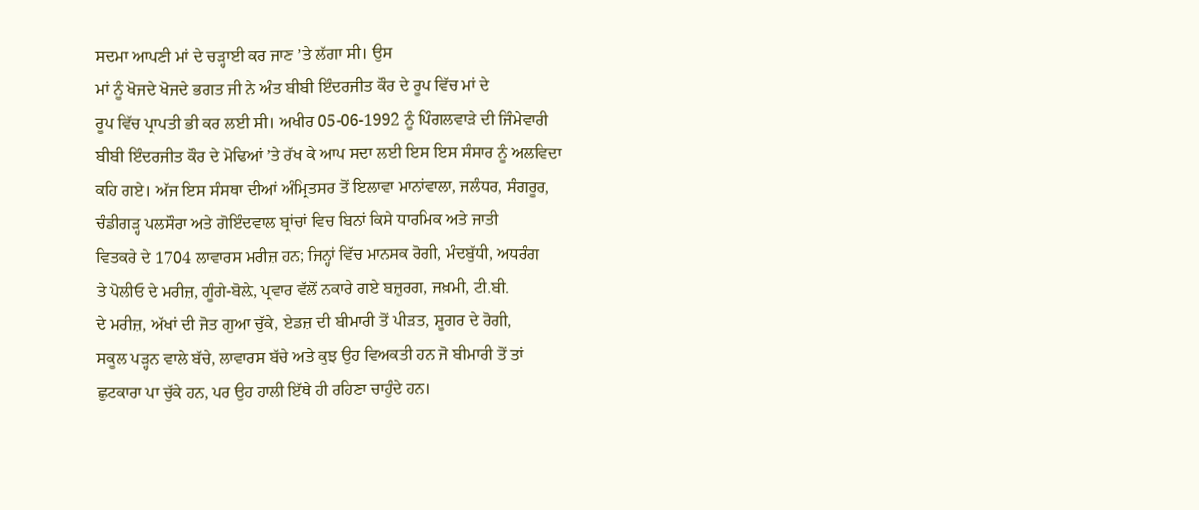ਸਦਮਾ ਆਪਣੀ ਮਾਂ ਦੇ ਚੜ੍ਹਾਈ ਕਰ ਜਾਣ ’ਤੇ ਲੱਗਾ ਸੀ। ਉਸ
ਮਾਂ ਨੂੰ ਖੋਜਦੇ ਖੋਜਦੇ ਭਗਤ ਜੀ ਨੇ ਅੰਤ ਬੀਬੀ ਇੰਦਰਜੀਤ ਕੌਰ ਦੇ ਰੂਪ ਵਿੱਚ ਮਾਂ ਦੇ
ਰੂਪ ਵਿੱਚ ਪ੍ਰਾਪਤੀ ਭੀ ਕਰ ਲਈ ਸੀ। ਅਖੀਰ 05-06-1992 ਨੂੰ ਪਿੰਗਲਵਾੜੇ ਦੀ ਜਿੰਮੇਵਾਰੀ
ਬੀਬੀ ਇੰਦਰਜੀਤ ਕੌਰ ਦੇ ਮੋਢਿਆਂ ’ਤੇ ਰੱਖ ਕੇ ਆਪ ਸਦਾ ਲਈ ਇਸ ਇਸ ਸੰਸਾਰ ਨੂੰ ਅਲਵਿਦਾ
ਕਹਿ ਗਏ। ਅੱਜ ਇਸ ਸੰਸਥਾ ਦੀਆਂ ਅੰਮ੍ਰਿਤਸਰ ਤੋਂ ਇਲਾਵਾ ਮਾਨਾਂਵਾਲਾ, ਜਲੰਧਰ, ਸੰਗਰੂਰ,
ਚੰਡੀਗੜ੍ਹ ਪਲਸੌਰਾ ਅਤੇ ਗੋਇੰਦਵਾਲ ਬ੍ਰਾਂਚਾਂ ਵਿਚ ਬਿਨਾਂ ਕਿਸੇ ਧਾਰਮਿਕ ਅਤੇ ਜਾਤੀ
ਵਿਤਕਰੇ ਦੇ 1704 ਲਾਵਾਰਸ ਮਰੀਜ਼ ਹਨ; ਜਿਨ੍ਹਾਂ ਵਿੱਚ ਮਾਨਸਕ ਰੋਗੀ, ਮੰਦਬੁੱਧੀ, ਅਧਰੰਗ
ਤੇ ਪੋਲੀਓ ਦੇ ਮਰੀਜ਼, ਗੂੰਗੇ-ਬੋਲ਼ੇ, ਪ੍ਰਵਾਰ ਵੱਲੋਂ ਨਕਾਰੇ ਗਏ ਬਜ਼ੁਰਗ, ਜਖ਼ਮੀ, ਟੀ.ਬੀ.
ਦੇ ਮਰੀਜ਼, ਅੱਖਾਂ ਦੀ ਜੋਤ ਗੁਆ ਚੁੱਕੇ, ਏਡਜ਼ ਦੀ ਬੀਮਾਰੀ ਤੋਂ ਪੀੜਤ, ਸ਼ੂਗਰ ਦੇ ਰੋਗੀ,
ਸਕੂਲ ਪੜ੍ਹਨ ਵਾਲੇ ਬੱਚੇ, ਲਾਵਾਰਸ ਬੱਚੇ ਅਤੇ ਕੁਝ ਉਹ ਵਿਅਕਤੀ ਹਨ ਜੋ ਬੀਮਾਰੀ ਤੋਂ ਤਾਂ
ਛੁਟਕਾਰਾ ਪਾ ਚੁੱਕੇ ਹਨ, ਪਰ ਉਹ ਹਾਲੀ ਇੱਥੇ ਹੀ ਰਹਿਣਾ ਚਾਹੁੰਦੇ ਹਨ।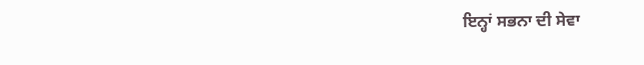ਇਨ੍ਹਾਂ ਸਭਨਾ ਦੀ ਸੇਵਾ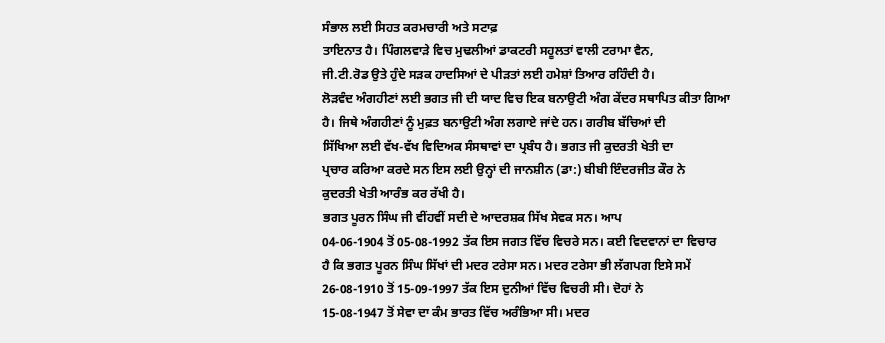ਸੰਭਾਲ ਲਈ ਸਿਹਤ ਕਰਮਚਾਰੀ ਅਤੇ ਸਟਾਫ਼
ਤਾਇਨਾਤ ਹੈ। ਪਿੰਗਲਵਾੜੇ ਵਿਚ ਮੁਢਲੀਆਂ ਡਾਕਟਰੀ ਸਹੂਲਤਾਂ ਵਾਲੀ ਟਰਾਮਾ ਵੈਨ,
ਜੀ.ਟੀ.ਰੋਡ ਉਤੇ ਹੁੰਦੇ ਸੜਕ ਹਾਦਸਿਆਂ ਦੇ ਪੀੜਤਾਂ ਲਈ ਹਮੇਸ਼ਾਂ ਤਿਆਰ ਰਹਿੰਦੀ ਹੈ।
ਲੋੜਵੰਦ ਅੰਗਹੀਣਾਂ ਲਈ ਭਗਤ ਜੀ ਦੀ ਯਾਦ ਵਿਚ ਇਕ ਬਨਾਉਟੀ ਅੰਗ ਕੇਂਦਰ ਸਥਾਪਿਤ ਕੀਤਾ ਗਿਆ
ਹੈ। ਜਿਥੇ ਅੰਗਹੀਣਾਂ ਨੂੰ ਮੁਫ਼ਤ ਬਨਾਉਟੀ ਅੰਗ ਲਗਾਏ ਜਾਂਦੇ ਹਨ। ਗਰੀਬ ਬੱਚਿਆਂ ਦੀ
ਸਿੱਖਿਆ ਲਈ ਵੱਖ-ਵੱਖ ਵਿਦਿਅਕ ਸੰਸਥਾਵਾਂ ਦਾ ਪ੍ਰਬੰਧ ਹੈ। ਭਗਤ ਜੀ ਕੁਦਰਤੀ ਖੇਤੀ ਦਾ
ਪ੍ਰਚਾਰ ਕਰਿਆ ਕਰਦੇ ਸਨ ਇਸ ਲਈ ਉਨ੍ਹਾਂ ਦੀ ਜਾਨਸ਼ੀਨ (ਡਾ:) ਬੀਬੀ ਇੰਦਰਜੀਤ ਕੌਰ ਨੇ
ਕੁਦਰਤੀ ਖੇਤੀ ਆਰੰਭ ਕਰ ਰੱਖੀ ਹੈ।
ਭਗਤ ਪੂਰਨ ਸਿੰਘ ਜੀ ਵੀਂਹਵੀਂ ਸਦੀ ਦੇ ਆਦਰਸ਼ਕ ਸਿੱਖ ਸੇਵਕ ਸਨ। ਆਪ
04-06-1904 ਤੋਂ 05-08-1992 ਤੱਕ ਇਸ ਜਗਤ ਵਿੱਚ ਵਿਚਰੇ ਸਨ। ਕਈ ਵਿਦਵਾਨਾਂ ਦਾ ਵਿਚਾਰ
ਹੈ ਕਿ ਭਗਤ ਪੂਰਨ ਸਿੰਘ ਸਿੱਖਾਂ ਦੀ ਮਦਰ ਟਰੇਸਾ ਸਨ। ਮਦਰ ਟਰੇਸਾ ਭੀ ਲੱਗਪਗ ਇਸੇ ਸਮੇਂ
26-08-1910 ਤੋਂ 15-09-1997 ਤੱਕ ਇਸ ਦੁਨੀਆਂ ਵਿੱਚ ਵਿਚਰੀ ਸੀ। ਦੋਹਾਂ ਨੇ
15-08-1947 ਤੋਂ ਸੇਵਾ ਦਾ ਕੰਮ ਭਾਰਤ ਵਿੱਚ ਅਰੰਭਿਆ ਸੀ। ਮਦਰ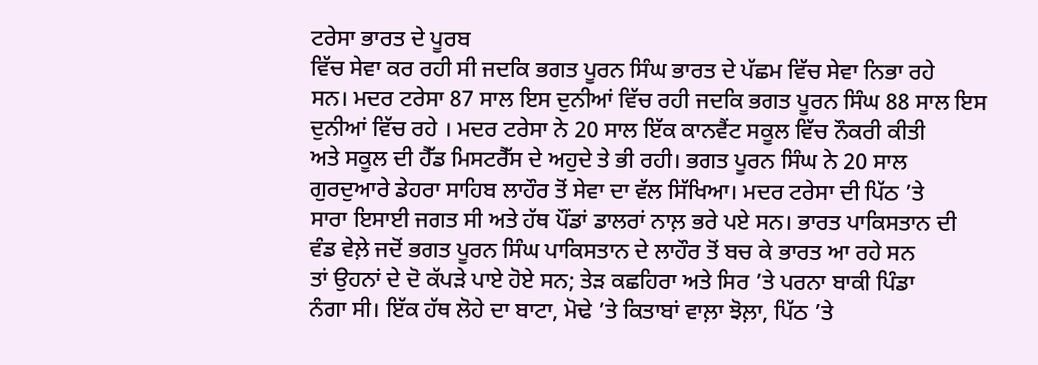ਟਰੇਸਾ ਭਾਰਤ ਦੇ ਪੂਰਬ
ਵਿੱਚ ਸੇਵਾ ਕਰ ਰਹੀ ਸੀ ਜਦਕਿ ਭਗਤ ਪੂਰਨ ਸਿੰਘ ਭਾਰਤ ਦੇ ਪੱਛਮ ਵਿੱਚ ਸੇਵਾ ਨਿਭਾ ਰਹੇ
ਸਨ। ਮਦਰ ਟਰੇਸਾ 87 ਸਾਲ ਇਸ ਦੁਨੀਆਂ ਵਿੱਚ ਰਹੀ ਜਦਕਿ ਭਗਤ ਪੂਰਨ ਸਿੰਘ 88 ਸਾਲ ਇਸ
ਦੁਨੀਆਂ ਵਿੱਚ ਰਹੇ । ਮਦਰ ਟਰੇਸਾ ਨੇ 20 ਸਾਲ ਇੱਕ ਕਾਨਵੈਂਟ ਸਕੂਲ ਵਿੱਚ ਨੌਕਰੀ ਕੀਤੀ
ਅਤੇ ਸਕੂਲ ਦੀ ਹੈੱਡ ਮਿਸਟਰੈੱਸ ਦੇ ਅਹੁਦੇ ਤੇ ਭੀ ਰਹੀ। ਭਗਤ ਪੂਰਨ ਸਿੰਘ ਨੇ 20 ਸਾਲ
ਗੁਰਦੁਆਰੇ ਡੇਹਰਾ ਸਾਹਿਬ ਲਾਹੌਰ ਤੋਂ ਸੇਵਾ ਦਾ ਵੱਲ ਸਿੱਖਿਆ। ਮਦਰ ਟਰੇਸਾ ਦੀ ਪਿੱਠ ’ਤੇ
ਸਾਰਾ ਇਸਾਈ ਜਗਤ ਸੀ ਅਤੇ ਹੱਥ ਪੌਂਡਾਂ ਡਾਲਰਾਂ ਨਾਲ਼ ਭਰੇ ਪਏ ਸਨ। ਭਾਰਤ ਪਾਕਿਸਤਾਨ ਦੀ
ਵੰਡ ਵੇਲ਼ੇ ਜਦੋਂ ਭਗਤ ਪੂਰਨ ਸਿੰਘ ਪਾਕਿਸਤਾਨ ਦੇ ਲਾਹੌਰ ਤੋਂ ਬਚ ਕੇ ਭਾਰਤ ਆ ਰਹੇ ਸਨ
ਤਾਂ ਉਹਨਾਂ ਦੇ ਦੋ ਕੱਪੜੇ ਪਾਏ ਹੋਏ ਸਨ; ਤੇੜ ਕਛਹਿਰਾ ਅਤੇ ਸਿਰ ’ਤੇ ਪਰਨਾ ਬਾਕੀ ਪਿੰਡਾ
ਨੰਗਾ ਸੀ। ਇੱਕ ਹੱਥ ਲੋਹੇ ਦਾ ਬਾਟਾ, ਮੋਢੇ ’ਤੇ ਕਿਤਾਬਾਂ ਵਾਲ਼ਾ ਝੋਲ਼ਾ, ਪਿੱਠ ’ਤੇ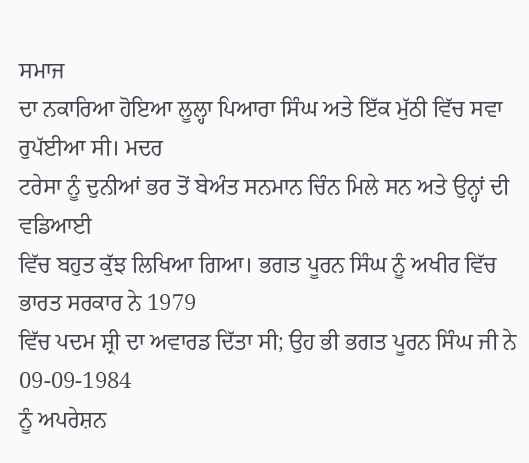ਸਮਾਜ
ਦਾ ਨਕਾਰਿਆ ਹੋਇਆ ਲੂਲ੍ਹਾ ਪਿਆਰਾ ਸਿੰਘ ਅਤੇ ਇੱਕ ਮੁੱਠੀ ਵਿੱਚ ਸਵਾ ਰੁਪੱਈਆ ਸੀ। ਮਦਰ
ਟਰੇਸਾ ਨੂੰ ਦੁਨੀਆਂ ਭਰ ਤੋਂ ਬੇਅੰਤ ਸਨਮਾਨ ਚਿੰਨ ਮਿਲੇ ਸਨ ਅਤੇ ਉਨ੍ਹਾਂ ਦੀ ਵਡਿਆਈ
ਵਿੱਚ ਬਹੁਤ ਕੁੱਝ ਲਿਖਿਆ ਗਿਆ। ਭਗਤ ਪੂਰਨ ਸਿੰਘ ਨੂੰ ਅਖੀਰ ਵਿੱਚ ਭਾਰਤ ਸਰਕਾਰ ਨੇ 1979
ਵਿੱਚ ਪਦਮ ਸ਼੍ਰੀ ਦਾ ਅਵਾਰਡ ਦਿੱਤਾ ਸੀ; ਉਹ ਭੀ ਭਗਤ ਪੂਰਨ ਸਿੰਘ ਜੀ ਨੇ 09-09-1984
ਨੂੰ ਅਪਰੇਸ਼ਨ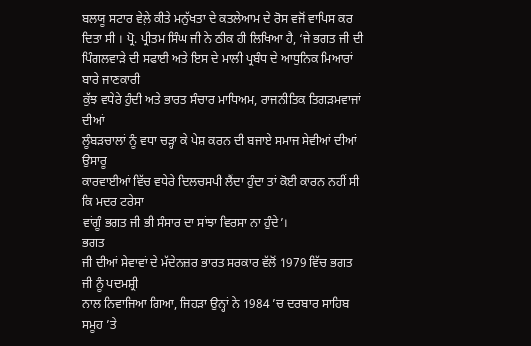ਬਲਯੂ ਸਟਾਰ ਵੇਲ਼ੇ ਕੀਤੇ ਮਨੁੱਖਤਾ ਦੇ ਕਤਲੇਆਮ ਦੇ ਰੋਸ ਵਜੋਂ ਵਾਪਿਸ ਕਰ
ਦਿਤਾ ਸੀ । ਪ੍ਰੋ. ਪ੍ਰੀਤਮ ਸਿੰਘ ਜੀ ਨੇ ਠੀਕ ਹੀ ਲਿਖਿਆ ਹੈ, ‘ਜੇ ਭਗਤ ਜੀ ਦੀ
ਪਿੰਗਲਵਾੜੇ ਦੀ ਸਫਾਈ ਅਤੇ ਇਸ ਦੇ ਮਾਲੀ ਪ੍ਰਬੰਧ ਦੇ ਆਧੁਨਿਕ ਮਿਆਰਾਂ ਬਾਰੇ ਜਾਣਕਾਰੀ
ਕੁੱਝ ਵਧੇਰੇ ਹੁੰਦੀ ਅਤੇ ਭਾਰਤ ਸੰਚਾਰ ਮਾਧਿਅਮ, ਰਾਜਨੀਤਿਕ ਤਿਗੜਮਵਾਜਾਂ ਦੀਆਂ
ਲੂੰਬੜਚਾਲਾਂ ਨੂੰ ਵਧਾ ਚੜ੍ਹਾ ਕੇ ਪੇਸ਼ ਕਰਨ ਦੀ ਬਜਾਏ ਸਮਾਜ ਸੇਵੀਆਂ ਦੀਆਂ ਉਸਾਰੂ
ਕਾਰਵਾਈਆਂ ਵਿੱਚ ਵਧੇਰੇ ਦਿਲਚਸਪੀ ਲੈਂਦਾ ਹੁੰਦਾ ਤਾਂ ਕੋਈ ਕਾਰਨ ਨਹੀਂ ਸੀ ਕਿ ਮਦਰ ਟਰੇਸਾ
ਵਾਂਗੂੰ ਭਗਤ ਜੀ ਭੀ ਸੰਸਾਰ ਦਾ ਸਾਂਝਾ ਵਿਰਸਾ ਨਾ ਹੁੰਦੇ’।
ਭਗਤ
ਜੀ ਦੀਆਂ ਸੇਵਾਵਾਂ ਦੇ ਮੱਦੇਨਜ਼ਰ ਭਾਰਤ ਸਰਕਾਰ ਵੱਲੋਂ 1979 ਵਿੱਚ ਭਗਤ ਜੀ ਨੂੰ ਪਦਮਸ਼੍ਰੀ
ਨਾਲ ਨਿਵਾਜਿਆ ਗਿਆ, ਜਿਹੜਾ ਉਨ੍ਹਾਂ ਨੇ 1984 ’ਚ ਦਰਬਾਰ ਸਾਹਿਬ ਸਮੂਹ ’ਤੇ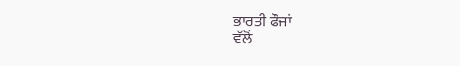ਭਾਰਤੀ ਫੌਜਾਂ
ਵੱਲੋਂ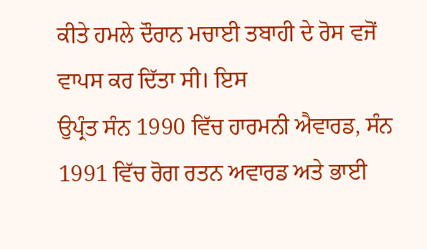ਕੀਤੇ ਹਮਲੇ ਦੌਰਾਨ ਮਚਾਈ ਤਬਾਹੀ ਦੇ ਰੋਸ ਵਜੋਂ ਵਾਪਸ ਕਰ ਦਿੱਤਾ ਸੀ। ਇਸ
ਉਪ੍ਰੰਤ ਸੰਨ 1990 ਵਿੱਚ ਹਾਰਮਨੀ ਐਵਾਰਡ, ਸੰਨ 1991 ਵਿੱਚ ਰੋਗ ਰਤਨ ਅਵਾਰਡ ਅਤੇ ਭਾਈ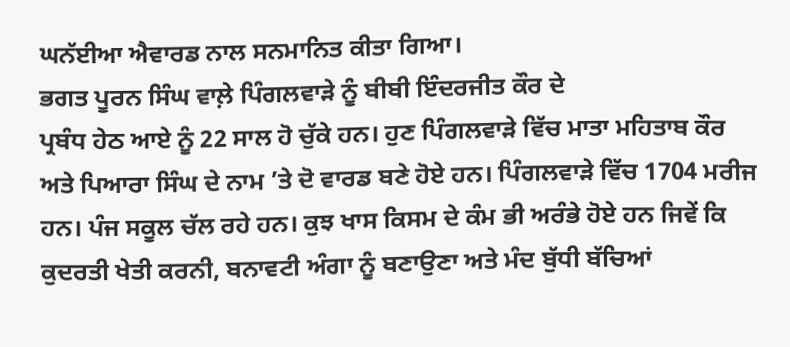ਘਨੱਈਆ ਐਵਾਰਡ ਨਾਲ ਸਨਮਾਨਿਤ ਕੀਤਾ ਗਿਆ।
ਭਗਤ ਪੂਰਨ ਸਿੰਘ ਵਾਲ਼ੇ ਪਿੰਗਲਵਾੜੇ ਨੂੰ ਬੀਬੀ ਇੰਦਰਜੀਤ ਕੌਰ ਦੇ
ਪ੍ਰਬੰਧ ਹੇਠ ਆਏ ਨੂੰ 22 ਸਾਲ ਹੋ ਚੁੱਕੇ ਹਨ। ਹੁਣ ਪਿੰਗਲਵਾੜੇ ਵਿੱਚ ਮਾਤਾ ਮਹਿਤਾਬ ਕੌਰ
ਅਤੇ ਪਿਆਰਾ ਸਿੰਘ ਦੇ ਨਾਮ ’ਤੇ ਦੋ ਵਾਰਡ ਬਣੇ ਹੋਏ ਹਨ। ਪਿੰਗਲਵਾੜੇ ਵਿੱਚ 1704 ਮਰੀਜ
ਹਨ। ਪੰਜ ਸਕੂਲ ਚੱਲ ਰਹੇ ਹਨ। ਕੁਝ ਖਾਸ ਕਿਸਮ ਦੇ ਕੰਮ ਭੀ ਅਰੰਭੇ ਹੋਏ ਹਨ ਜਿਵੇਂ ਕਿ
ਕੁਦਰਤੀ ਖੇਤੀ ਕਰਨੀ, ਬਨਾਵਟੀ ਅੰਗਾ ਨੂੰ ਬਣਾਉਣਾ ਅਤੇ ਮੰਦ ਬੁੱਧੀ ਬੱਚਿਆਂ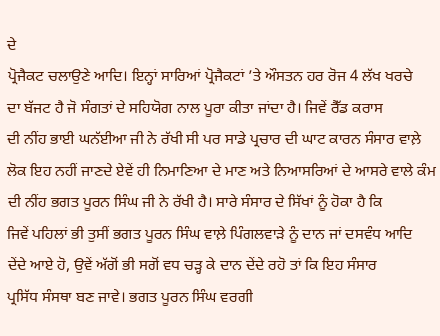ਦੇ
ਪ੍ਰੋਜੈਕਟ ਚਲਾਉਣੇ ਆਦਿ। ਇਨ੍ਹਾਂ ਸਾਰਿਆਂ ਪ੍ਰੋਜੈਕਟਾਂ ’ਤੇ ਔਸਤਨ ਹਰ ਰੋਜ 4 ਲੱਖ ਖਰਚੇ
ਦਾ ਬੱਜਟ ਹੈ ਜੋ ਸੰਗਤਾਂ ਦੇ ਸਹਿਯੋਗ ਨਾਲ ਪੂਰਾ ਕੀਤਾ ਜਾਂਦਾ ਹੈ। ਜਿਵੇਂ ਰੈੱਡ ਕਰਾਸ
ਦੀ ਨੀਂਹ ਭਾਈ ਘਨੱਈਆ ਜੀ ਨੇ ਰੱਖੀ ਸੀ ਪਰ ਸਾਡੇ ਪ੍ਰਚਾਰ ਦੀ ਘਾਟ ਕਾਰਨ ਸੰਸਾਰ ਵਾਲ਼ੇ
ਲੋਕ ਇਹ ਨਹੀਂ ਜਾਣਦੇ ਏਵੇਂ ਹੀ ਨਿਮਾਣਿਆ ਦੇ ਮਾਣ ਅਤੇ ਨਿਆਸਰਿਆਂ ਦੇ ਆਸਰੇ ਵਾਲੇ ਕੰਮ
ਦੀ ਨੀਂਹ ਭਗਤ ਪੂਰਨ ਸਿੰਘ ਜੀ ਨੇ ਰੱਖੀ ਹੈ। ਸਾਰੇ ਸੰਸਾਰ ਦੇ ਸਿੱਖਾਂ ਨੂੰ ਹੋਕਾ ਹੈ ਕਿ
ਜਿਵੇਂ ਪਹਿਲਾਂ ਭੀ ਤੁਸੀਂ ਭਗਤ ਪੂਰਨ ਸਿੰਘ ਵਾਲ਼ੇ ਪਿੰਗਲਵਾੜੇ ਨੂੰ ਦਾਨ ਜਾਂ ਦਸਵੰਧ ਆਦਿ
ਦੇਂਦੇ ਆਏ ਹੋ, ਉਵੇਂ ਅੱਗੋਂ ਭੀ ਸਗੋਂ ਵਧ ਚੜ੍ਹ ਕੇ ਦਾਨ ਦੇਂਦੇ ਰਹੋ ਤਾਂ ਕਿ ਇਹ ਸੰਸਾਰ
ਪ੍ਰਸਿੱਧ ਸੰਸਥਾ ਬਣ ਜਾਵੇ। ਭਗਤ ਪੂਰਨ ਸਿੰਘ ਵਰਗੀ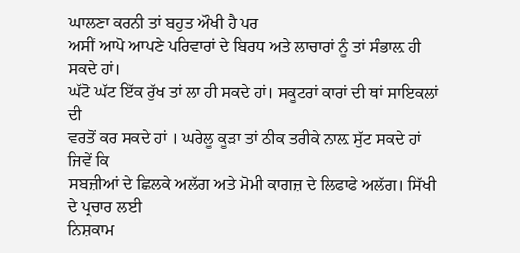ਘਾਲਣਾ ਕਰਨੀ ਤਾਂ ਬਹੁਤ ਔਖੀ ਹੈ ਪਰ
ਅਸੀਂ ਆਪੋ ਆਪਣੇ ਪਰਿਵਾਰਾਂ ਦੇ ਬਿਰਧ ਅਤੇ ਲਾਚਾਰਾਂ ਨੂੰ ਤਾਂ ਸੰਭਾਲ਼ ਹੀ ਸਕਦੇ ਹਾਂ।
ਘੱਟੋ ਘੱਟ ਇੱਕ ਰੁੱਖ ਤਾਂ ਲਾ ਹੀ ਸਕਦੇ ਹਾਂ। ਸਕੂਟਰਾਂ ਕਾਰਾਂ ਦੀ ਥਾਂ ਸਾਇਕਲਾਂ ਦੀ
ਵਰਤੋਂ ਕਰ ਸਕਦੇ ਹਾਂ । ਘਰੇਲੂ ਕੂੜਾ ਤਾਂ ਠੀਕ ਤਰੀਕੇ ਨਾਲ਼ ਸੁੱਟ ਸਕਦੇ ਹਾਂ ਜਿਵੇਂ ਕਿ
ਸਬਜ਼ੀਆਂ ਦੇ ਛਿਲਕੇ ਅਲੱਗ ਅਤੇ ਮੋਮੀ ਕਾਗਜ਼ ਦੇ ਲਿਫਾਫੇ ਅਲੱਗ। ਸਿੱਖੀ ਦੇ ਪ੍ਰਚਾਰ ਲਈ
ਨਿਸ਼ਕਾਮ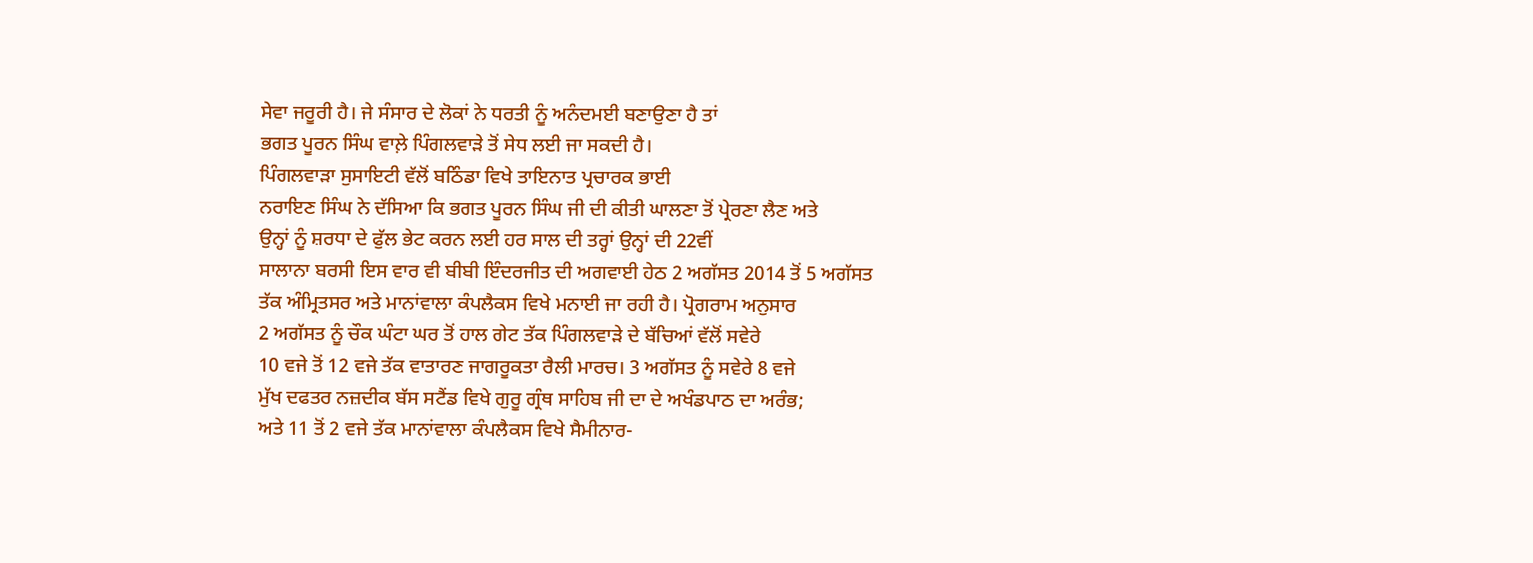ਸੇਵਾ ਜਰੂਰੀ ਹੈ। ਜੇ ਸੰਸਾਰ ਦੇ ਲੋਕਾਂ ਨੇ ਧਰਤੀ ਨੂੰ ਅਨੰਦਮਈ ਬਣਾਉਣਾ ਹੈ ਤਾਂ
ਭਗਤ ਪੂਰਨ ਸਿੰਘ ਵਾਲ਼ੇ ਪਿੰਗਲਵਾੜੇ ਤੋਂ ਸੇਧ ਲਈ ਜਾ ਸਕਦੀ ਹੈ।
ਪਿੰਗਲਵਾੜਾ ਸੁਸਾਇਟੀ ਵੱਲੋਂ ਬਠਿੰਡਾ ਵਿਖੇ ਤਾਇਨਾਤ ਪ੍ਰਚਾਰਕ ਭਾਈ
ਨਰਾਇਣ ਸਿੰਘ ਨੇ ਦੱਸਿਆ ਕਿ ਭਗਤ ਪੂਰਨ ਸਿੰਘ ਜੀ ਦੀ ਕੀਤੀ ਘਾਲਣਾ ਤੋਂ ਪ੍ਰੇਰਣਾ ਲੈਣ ਅਤੇ
ਉਨ੍ਹਾਂ ਨੂੰ ਸ਼ਰਧਾ ਦੇ ਫੁੱਲ ਭੇਟ ਕਰਨ ਲਈ ਹਰ ਸਾਲ ਦੀ ਤਰ੍ਹਾਂ ਉਨ੍ਹਾਂ ਦੀ 22ਵੀਂ
ਸਾਲਾਨਾ ਬਰਸੀ ਇਸ ਵਾਰ ਵੀ ਬੀਬੀ ਇੰਦਰਜੀਤ ਦੀ ਅਗਵਾਈ ਹੇਠ 2 ਅਗੱਸਤ 2014 ਤੋਂ 5 ਅਗੱਸਤ
ਤੱਕ ਅੰਮ੍ਰਿਤਸਰ ਅਤੇ ਮਾਨਾਂਵਾਲਾ ਕੰਪਲੈਕਸ ਵਿਖੇ ਮਨਾਈ ਜਾ ਰਹੀ ਹੈ। ਪ੍ਰੋਗਰਾਮ ਅਨੁਸਾਰ
2 ਅਗੱਸਤ ਨੂੰ ਚੌਕ ਘੰਟਾ ਘਰ ਤੋਂ ਹਾਲ ਗੇਟ ਤੱਕ ਪਿੰਗਲਵਾੜੇ ਦੇ ਬੱਚਿਆਂ ਵੱਲੋਂ ਸਵੇਰੇ
10 ਵਜੇ ਤੋਂ 12 ਵਜੇ ਤੱਕ ਵਾਤਾਰਣ ਜਾਗਰੂਕਤਾ ਰੈਲੀ ਮਾਰਚ। 3 ਅਗੱਸਤ ਨੂੰ ਸਵੇਰੇ 8 ਵਜੇ
ਮੁੱਖ ਦਫਤਰ ਨਜ਼ਦੀਕ ਬੱਸ ਸਟੈਂਡ ਵਿਖੇ ਗੁਰੂ ਗ੍ਰੰਥ ਸਾਹਿਬ ਜੀ ਦਾ ਦੇ ਅਖੰਡਪਾਠ ਦਾ ਅਰੰਭ;
ਅਤੇ 11 ਤੋਂ 2 ਵਜੇ ਤੱਕ ਮਾਨਾਂਵਾਲਾ ਕੰਪਲੈਕਸ ਵਿਖੇ ਸੈਮੀਨਾਰ-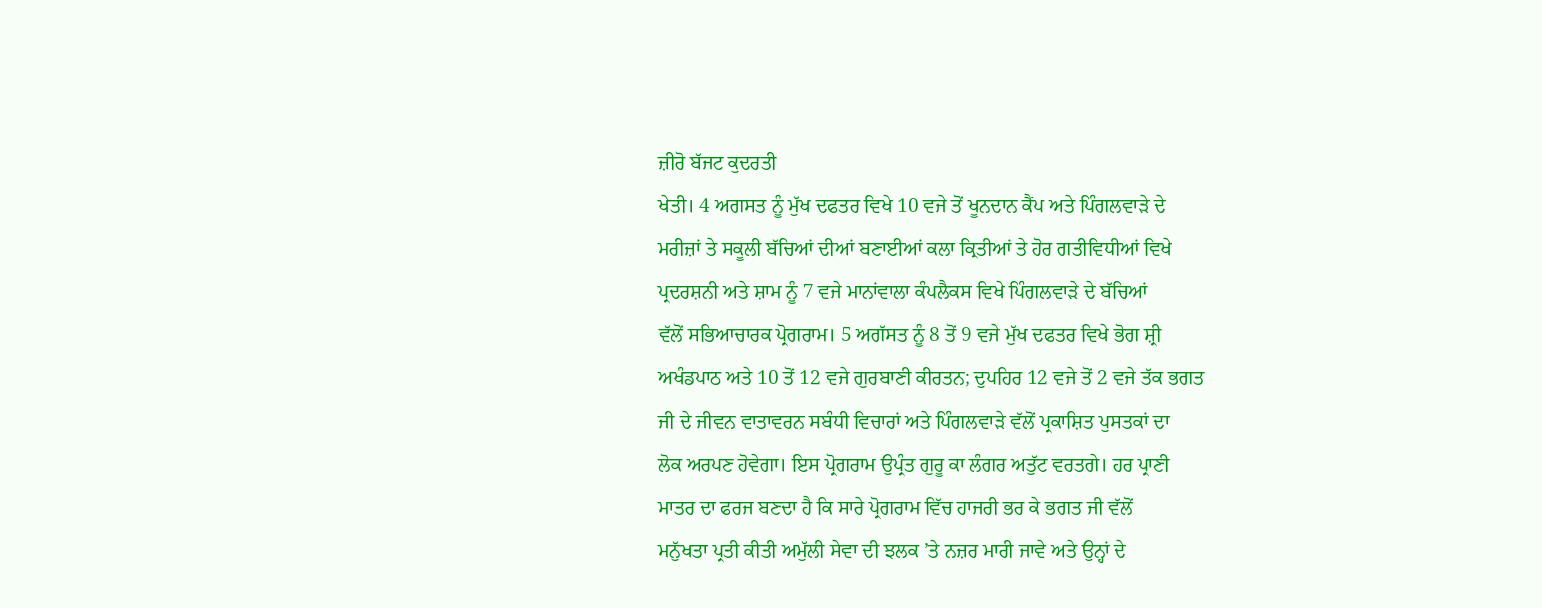ਜ਼ੀਰੋ ਬੱਜਟ ਕੁਦਰਤੀ
ਖੇਤੀ। 4 ਅਗਸਤ ਨੂੰ ਮੁੱਖ ਦਫਤਰ ਵਿਖੇ 10 ਵਜੇ ਤੋਂ ਖੂਨਦਾਨ ਕੈਂਪ ਅਤੇ ਪਿੰਗਲਵਾੜੇ ਦੇ
ਮਰੀਜ਼ਾਂ ਤੇ ਸਕੂਲੀ ਬੱਚਿਆਂ ਦੀਆਂ ਬਣਾਈਆਂ ਕਲਾ ਕ੍ਰਿਤੀਆਂ ਤੇ ਹੋਰ ਗਤੀਵਿਧੀਆਂ ਵਿਖੇ
ਪ੍ਰਦਰਸ਼ਨੀ ਅਤੇ ਸ਼ਾਮ ਨੂੰ 7 ਵਜੇ ਮਾਨਾਂਵਾਲਾ ਕੰਪਲੈਕਸ ਵਿਖੇ ਪਿੰਗਲਵਾੜੇ ਦੇ ਬੱਚਿਆਂ
ਵੱਲੋਂ ਸਭਿਆਚਾਰਕ ਪ੍ਰੋਗਰਾਮ। 5 ਅਗੱਸਤ ਨੂੰ 8 ਤੋਂ 9 ਵਜੇ ਮੁੱਖ ਦਫਤਰ ਵਿਖੇ ਭੋਗ ਸ਼੍ਰੀ
ਅਖੰਡਪਾਠ ਅਤੇ 10 ਤੋਂ 12 ਵਜੇ ਗੁਰਬਾਣੀ ਕੀਰਤਨ; ਦੁਪਹਿਰ 12 ਵਜੇ ਤੋਂ 2 ਵਜੇ ਤੱਕ ਭਗਤ
ਜੀ ਦੇ ਜੀਵਨ ਵਾਤਾਵਰਨ ਸਬੰਧੀ ਵਿਚਾਰਾਂ ਅਤੇ ਪਿੰਗਲਵਾੜੇ ਵੱਲੋਂ ਪ੍ਰਕਾਸ਼ਿਤ ਪੁਸਤਕਾਂ ਦਾ
ਲੋਕ ਅਰਪਣ ਹੋਵੇਗਾ। ਇਸ ਪ੍ਰੋਗਰਾਮ ਉਪ੍ਰੰਤ ਗੁਰੂ ਕਾ ਲੰਗਰ ਅਤੁੱਟ ਵਰਤਗੇ। ਹਰ ਪ੍ਰਾਣੀ
ਮਾਤਰ ਦਾ ਫਰਜ ਬਣਦਾ ਹੈ ਕਿ ਸਾਰੇ ਪ੍ਰੋਗਰਾਮ ਵਿੱਚ ਹਾਜਰੀ ਭਰ ਕੇ ਭਗਤ ਜੀ ਵੱਲੋਂ
ਮਨੁੱਖਤਾ ਪ੍ਰਤੀ ਕੀਤੀ ਅਮੁੱਲੀ ਸੇਵਾ ਦੀ ਝਲਕ ’ਤੇ ਨਜ਼ਰ ਮਾਰੀ ਜਾਵੇ ਅਤੇ ਉਨ੍ਹਾਂ ਦੇ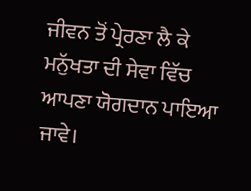ਜੀਵਨ ਤੋਂ ਪ੍ਰੇਰਣਾ ਲੈ ਕੇ ਮਨੁੱਖਤਾ ਦੀ ਸੇਵਾ ਵਿੱਚ ਆਪਣਾ ਯੋਗਦਾਨ ਪਾਇਆ ਜਾਵੇ।